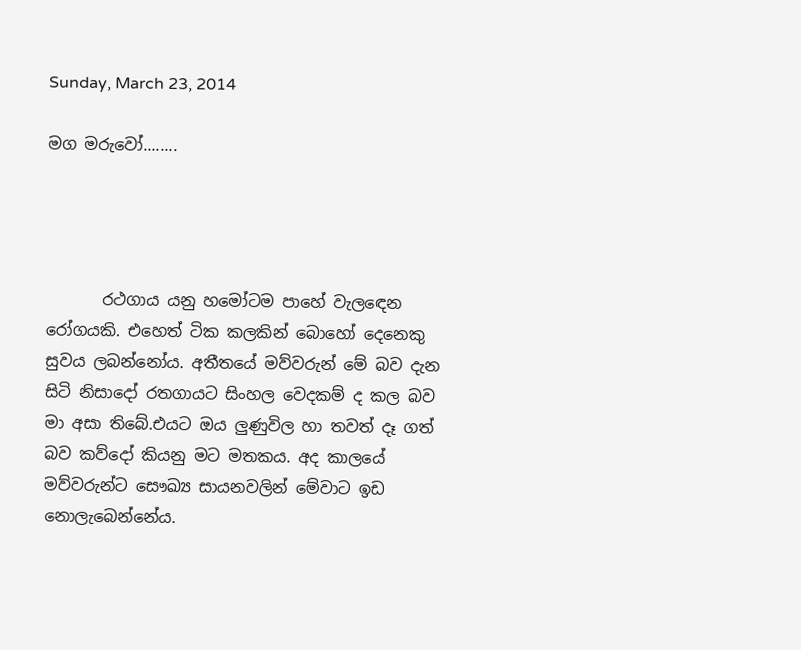Sunday, March 23, 2014

මග මරුවෝ........




       රථගාය යනු හමෝටම පාහේ වැල‍ඳෙන රෝගයකි. එහෙත් ටික කලකින් බොහෝ දෙනෙකු සුවය ලබන්නෝය. අතීතයේ මව්වරුන් මේ බව දැන සිටි නිසාදෝ රතගායට සිංහල වෙදකම් ද කල බව මා අසා තිබේ.එයට ඔය ලුණුවිල හා තවත් දෑ ගත් බව කව්දෝ කියනු මට මතකය. අද කාලයේ මව්වරුන්ට සෞඛ්‍ය සායනවලින් මේවාට ඉඩ නොලැබෙන්නේය.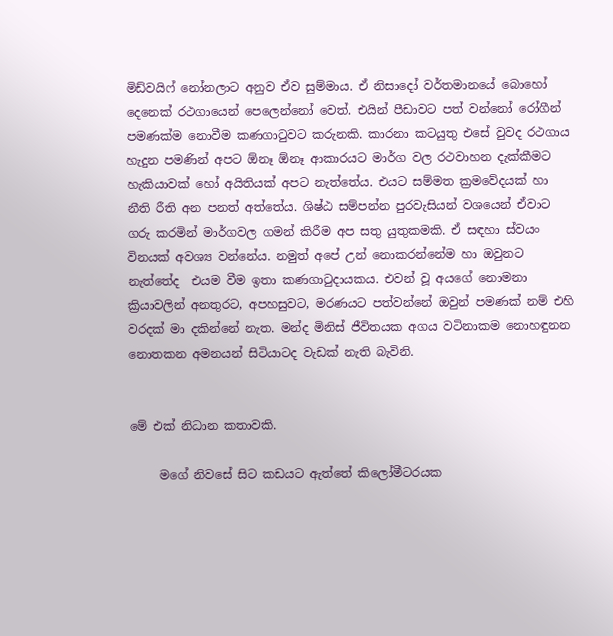මිඩ්වයිෆ් නෝනලාට අනුව ඒව සුම්මාය. ඒ නිසාදෝ වර්තමානයේ බොහෝ දෙනෙක් රථගායෙන් පෙලෙන්නෝ වෙත්. එයින් පීඩාවට පත් වන්නෝ රෝගීන් පමණක්ම නොවීම කණගා‍ටුවට කරුනකි. කාරනා කටයුතු එසේ වුවද රථගාය හැදුන පමණින් අපට ඕනෑ ඕනෑ ආකාරයට මාර්ග වල රථවාහන දැක්කීමට හැකියාවක් හෝ අයිතියක් අපට නැත්තේය. එයට සම්මත ක්‍රමවේදයක් හා නීති රීති අන පනත් අත්තේය. ශිෂ්ඨ සම්පන්න පුරවැසියන් වශයෙන් ඒවාට ගරු කරමින් මාර්ගවල ගමන් කිරීම අප සතු යුතුකමකි. ඒ සඳහා ස්වයං විනයක් අවශ්‍ය වන්නේය. නමුත් අපේ උන් නොකරන්නේම හා ඔවුනට නැත්තේද  එයම වීම ඉතා කණගා‍ටුදායකය. එවන් වූ අයගේ නොමනා ක්‍රියාවලින් අනතුරට, අපහසුවට, මරණයට පත්වන්නේ ඔවුන් පමණක් නම් එහි වරදක් මා දකින්නේ නැත. මන්ද මිනිස් ජීවිතයක අගය වටිනාකම නොහඳුනන නොතකන අමනයන් සිටියාටද වැඩක් නැති බැවිනි.


මේ එක් නිධාන කතාවකි.

     මගේ නිවසේ සිට කඩයට ඇත්තේ කිලෝමීටරයක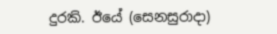දුරකි. ඊයේ (සෙනසුරාදා)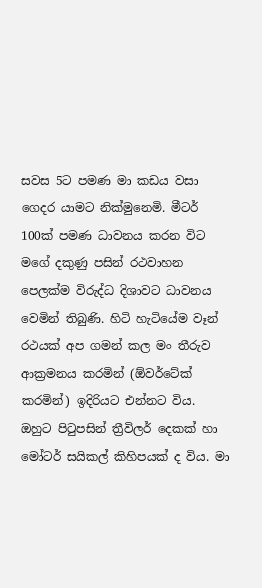සවස 5ට පමණ මා කඩය වසා ගෙදර යාමට නික්මුනෙමි. මීටර් 100ක් පමණ ධාවනය කරන විට මගේ දකුණු පසින් රථවාහන පෙලක්ම විරුද්ධ දිශාවට ධාවනය වෙමින් තිබුණි. හිටි හැටියේම වෑන් රථයක් අප ගමන් කල මං තීරුව ආක්‍රමනය කරමින් (ඕවර්ටේක් කරමින්) ඉදිරියට එන්නට විය. ඔහුට පි‍ටුපසින් ත්‍රීවිලර් දෙකක් හා මෝටර් සයිකල් කිහිපයක් ද විය. මා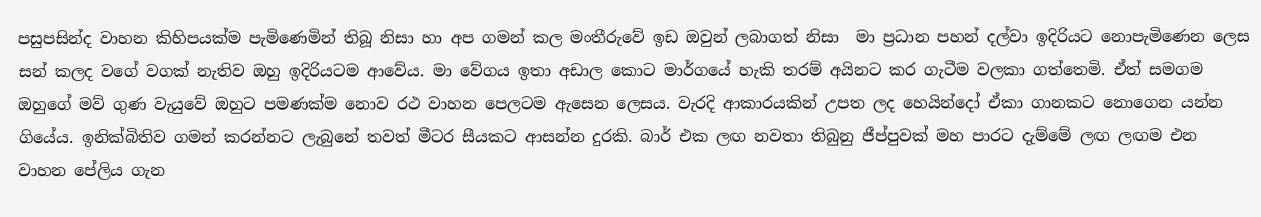පසුපසින්ද වාහන කිහිපයක්ම පැමිණෙමින් තිබූ නිසා හා අප ගමන් කල මංතීරුවේ ඉඩ ඔවුන් ලබාගත් නිසා  මා ප්‍රධාන පහන් දල්වා ඉදිරියට නොපැමිණෙන ලෙස සන් කලද වගේ වගක් නැතිව ඔහු ඉදිරියටම ආවේය. මා වේගය ඉතා අඩාල කොට මාර්ගයේ හැකි තරම් අයිනට කර ගැටීම වලකා ගත්තෙමි. ඒත් සමගම ඔහුගේ මව් ගුණ වැයුවේ ඔහුට පමණක්ම නොව රථ වාහන පෙලටම ඇසෙන ලෙසය. වැරදි ආකාරයකින් උපත ලද හෙයින්දෝ ඒකා ගානකට නොගෙන යන්න ගියේය. ඉනික්බිතිව ගමන් කරන්නට ලැබුනේ තවත් මීටර සීයකට ආසන්න දුරකි. බාර් එක ලඟ නවතා තිබුනු ජීප්පුවක් මහ පාරට දැම්මේ ලඟ ලඟම එන වාහන පේලිය ගැන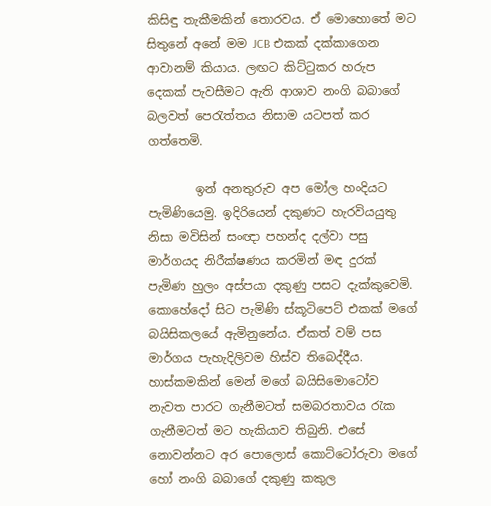කිසිඳු තැකීමකින් තොරවය. ඒ මොහොතේ මට සිතුනේ අනේ මම JCB එකක් දක්කාගෙන ආවානම් කියාය. ලඟට කිට්‍ටුකර හරුප දෙකක් පැවසීමට ඇති ආශාව නංගි බබාගේ බලවත් පෙ‍රැත්තය නිසාම යටපත් කර ගත්තෙමි.

        ඉන් අනතුරුව අප මෝල හංදියට පැමිණියෙමු. ඉදිරියෙන් දකුණට හැරවියයුතු නිසා මවිසින් සංඥා පහන්ද දල්වා පසු මාර්ගයද නිරීක්ෂණය කරමින් මඳ දුරක් පැමිණ හුලං අස්පයා දකුණු පසට දැක්කුවෙමි. කොහේදෝ සිට පැමිණි ස්කූටිපෙට් එකක් මගේ බයිසිකලයේ ඇමිනුනේය. ඒකත් වම් පස මාර්ගය පැහැදිලිවම හිස්ව තිබෙද්දීය. හාස්කමකින් මෙන් මගේ බයිසිමොටෝව නැවත පාරට ගැනීමටත් සමබරතාවය ‍රැක ගැනීමටත් මට හැකියාව තිබුනි. එසේ නොවන්නට අර පොලොස් කොට්ටෝරුවා මගේ හෝ නංගි බබාගේ දකුණු කකුල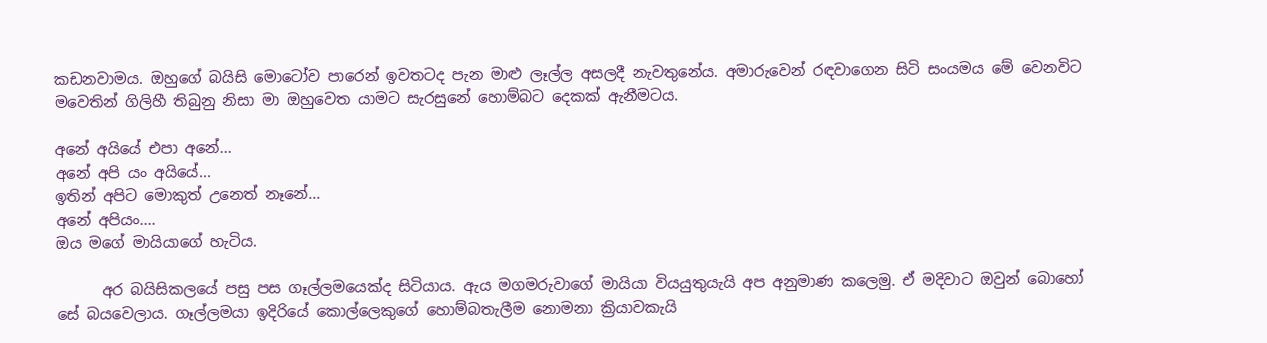කඩනවාමය. ඔහුගේ බයිසි මොටෝව පාරෙන් ඉවතටද පැන මාළු ලෑල්ල අසලදී නැවතුනේය. අමාරුවෙන් රඳවාගෙන සිටි සංයමය මේ වෙනවිට මවෙතින් ගිලිහී තිබුනු නිසා මා ඔහුවෙත යාමට සැරසුනේ හොම්බට දෙකක් ඇනීමටය.

අනේ අයියේ එපා අනේ...
අනේ අපි යං අයියේ...
ඉතින් අපිට මොකුත් උනෙත් නෑනේ...
අනේ අපියං....
ඔය මගේ මායියාගේ හැටිය.

      අර බයිසිකලයේ පසු පස ගෑල්ලමයෙක්ද සිටියාය. ඇය මගමරුවාගේ මායියා වියයුතුයැයි අප අනුමාණ කලෙමු. ඒ මදිවාට ඔවුන් බොහෝ සේ බයවෙලාය. ගෑල්ලමයා ඉදිරියේ කොල්ලෙකුගේ හොම්බතැලීම නොමනා ක්‍රියාවකැයි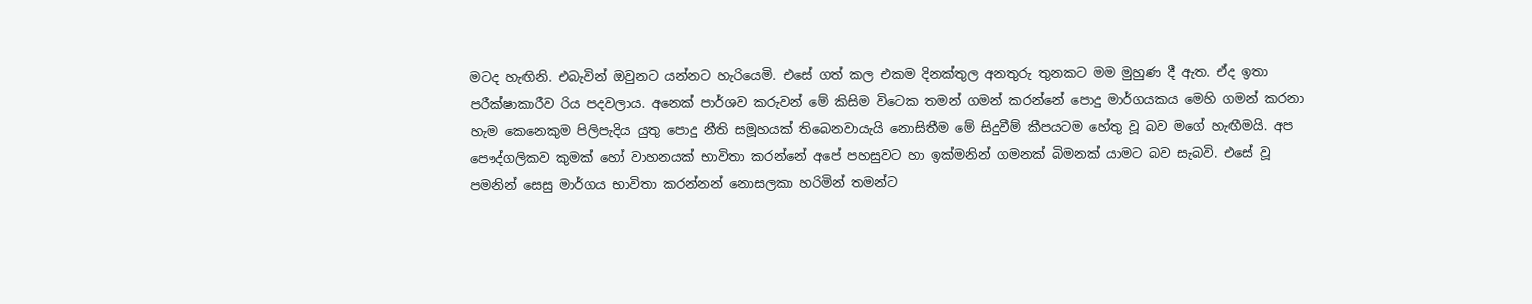මටද හැඟිනි. එබැවින් ඔවුනට යන්නට හැරියෙමි. එසේ ගත් කල එකම දිනක්තුල අනතුරු තුනකට මම මුහුණ දී ඇත. ඒද ඉතා පරීක්ෂාකාරීව රිය පදවලාය. අනෙක් පාර්ශව කරුවන් මේ කිසිම විටෙක තමන් ගමන් කරන්නේ පොදු මාර්ගයකය මෙහි ගමන් කරනා හැම කෙනෙකුම පිලිපැදිය යුතු පොදු නීති සමූහයක් තිබෙනවායැයි නොසිතීම මේ සිදුවීම් කීපයටම හේතු වූ බව මගේ හැඟීමයි. අප පෞද්ගලිකව කුමක් හෝ වාහනයක් භාවිතා කරන්නේ අපේ පහසුවට හා ඉක්මනින් ගමනක් බිමනක් යාමට බව සැබවි. එසේ වූ පමනින් සෙසු මාර්ගය භාවිතා කරන්නන් නොසලකා හරිමින් තමන්ට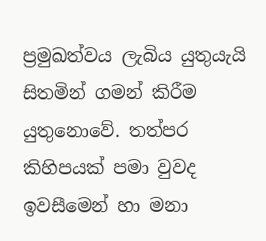ප්‍රමුඛත්වය ලැබිය යුතුයැයි සිතමින් ගමන් කිරීම යුතුනොවේ. තත්පර කිහිපයක් පමා වුවද ඉවසීමෙන් හා මනා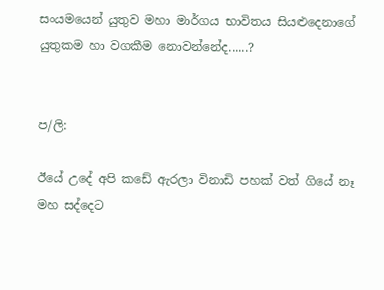සංයමයෙන් යුතුව මහා මාර්ගය භාවිතය සියළුදෙනාගේ යුතුකම හා වගකීම නොවන්නේද......?


ප/ලි:

ඊයේ උදේ අපි කඩේ ඇරලා විනාඩි පහක් වත් ගියේ නෑ මහ සද්දෙට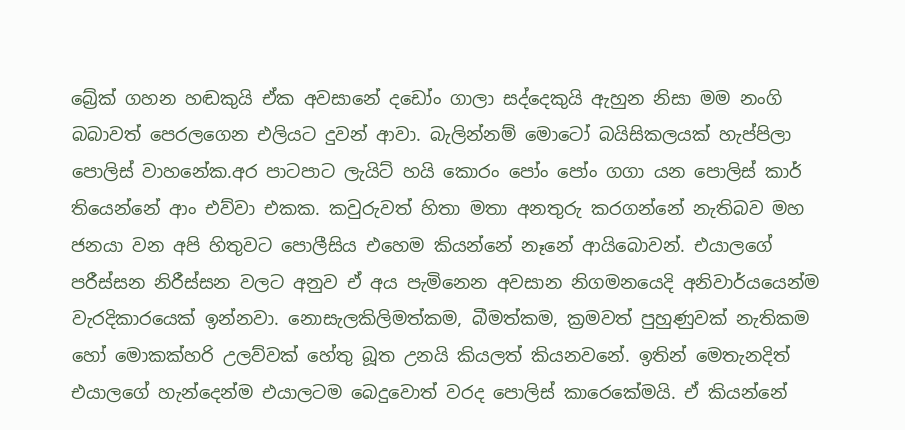බ්‍රේක් ගහන හඬකුයි ඒක අවසානේ දඩෝං ගාලා සද්දෙකුයි ඇහුන නිසා මම නංගි බබාවත් පෙරලගෙන එලියට දුවන් ආවා. බැලින්නම් මොටෝ බයිසිකලයක් හැප්පිලා පොලිස් වාහනේක.අර පාටපාට ලැයිට් හයි කොරං පෝං පෝං ගගා යන පොලිස් කාර් තියෙන්නේ ආං එව්වා එකක. කවුරුවත් හිතා මතා අනතුරු කරගන්නේ නැතිබව මහ ජනයා වන අපි හිතුවට පොලීසිය එහෙම කියන්නේ නෑනේ ආයිබොවන්. එයාලගේ පරීස්සන නිරීස්සන වලට අනුව ඒ අය පැමිනෙන අවසාන නිගමනයෙදි අනිවාර්යයෙන්ම වැරදිකාරයෙක් ඉන්නවා. නොසැලකිලිමත්කම, බීමත්කම, ක්‍රමවත් පුහුණුවක් නැතිකම හෝ මොකක්හරි උලව්වක් හේතු බූත උනයි කියලත් කියනවනේ. ඉතින් මෙතැනදිත් එයාලගේ හැන්දෙන්ම එයාලටම බෙදුවොත් වරද පොලිස් කාරෙකේමයි. ඒ කියන්නේ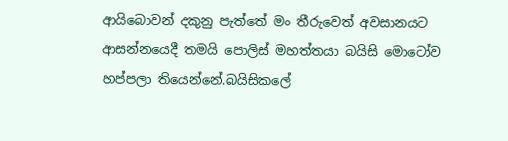ආයිබොවන් දකුනු පැත්තේ මං තීරුවෙත් අවසානයට ආසන්නයෙදී තමයි පොලිස් මහත්තයා බයිසි මොටෝව හප්පලා තියෙන්නේ.බයිසිකලේ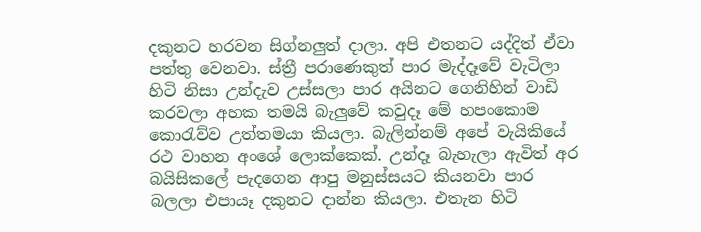දකුනට හරවන සිග්නලුත් දාලා. අපි එතනට යද්දිත් ඒවා පත්තු වෙනවා. ස්ත්‍රී පරාණෙකුත් පාර මැද්දෑවේ වැටිලා හිටි නිසා උන්දැව උස්සලා පාර අයිනට ගෙනිහින් වාඩි කරවලා අහක තමයි බැලුවේ කවුදෑ මේ හපංකොම කො‍රැව්ව උත්තමයා කියලා. බැලින්නම් අපේ වැයිකියේ රථ වාහන අංශේ ලොක්කෙක්. උන්දෑ බැහැලා ඇවිත් අර බයිසිකලේ පැදගෙන ආපු මනුස්සයට කියනවා පාර බලලා එපායෑ දකුනට දාන්න කියලා. එතැන හිටි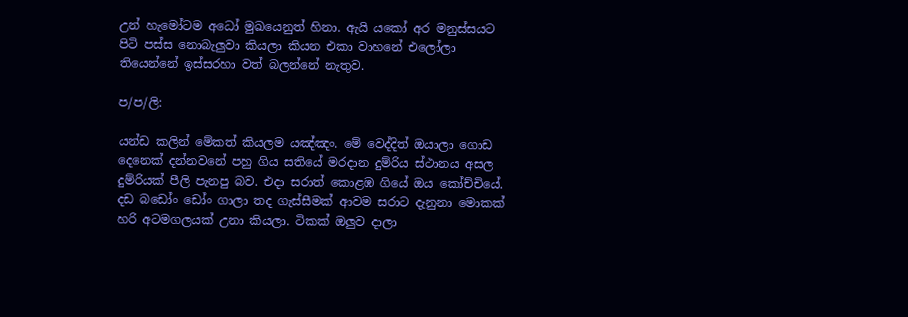උන් හැමෝටම අධෝ මුඛයෙනුත් හිනා. ඇයි යකෝ අර මනුස්සයට පිටි පස්ස නොබැලුවා කියලා කියන එකා වාහනේ එලෝලා තියෙන්නේ ඉස්සරහා වත් බලන්නේ නැතුව.

ප/ප/ලි:

යන්ඩ කලින් මේකත් කියලම යඤ්ඤං. මේ වෙද්දිත් ඔයාලා ගොඩ දෙනෙක් දන්නවනේ පහු ගිය සතියේ මරදාන දුම්රිය ස්ථානය අසල දුම්රියක් පීලි පැනපු බව. එදා සරාත් කොළඹ ගියේ ඔය කෝච්චියේ. දඩ බඩෝං ඩෝං ගාලා තද ගැස්සීමක් ආවම සරාට දැනුනා මොකක් හරි අටමගලයක් උනා කියලා. ටිකක් ඔලුව දාලා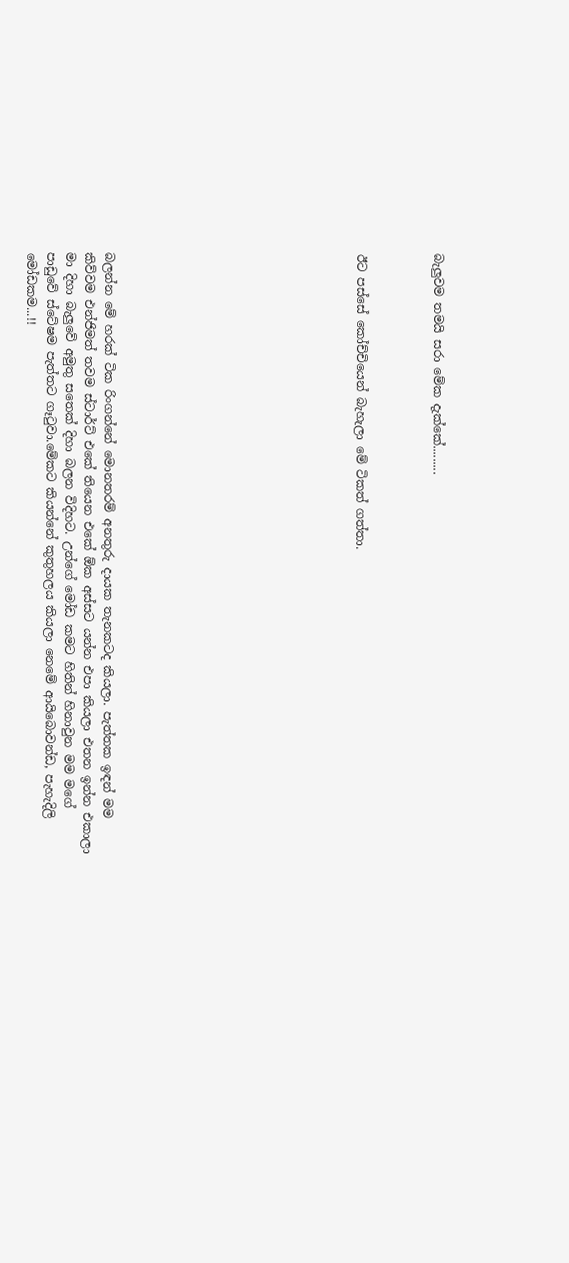බැලුවම තමයි සරා මේක දැක්කේ.........



ඊට පස්සේ කෝච්චියෙන් බැහැලා මේ ටිකත් ගත්තා.












බලන්න මේ හරක් ටික රිංගන්නේ මොනතරම් අනතුරු දායක තැනකටද කියලා. පැත්තක ඉඳන් මම කිව්වම එන්ජිමත් තවම ස්ටාර්ට් එකේ තියෙන එකේ ඕක අස්සට යන්න එපා කියලා එතන ඉන්න එකාලා මා දිහා බැලුවේ අමුතු සතෙක් දිහා බලන විදිහට. උන්ගේ මෝඩ කමට හිතින් හිනාවුන මම මගේ පාඩුවේ ස්ටේෂම පැත්තට ගෑ‍ටුවා.මේකට කියන්නේ කුතුහලය කියලා නෙමේ ආයිබොවන්ඩ, පැහැදිලි මෝඩකම...!!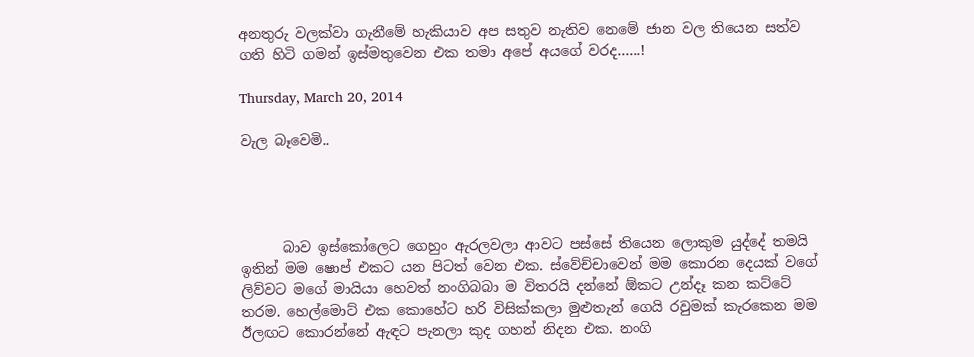අනතුරු වලක්වා ගැනීමේ හැකියාව අප සතුව නැතිව නෙමේ ජාන වල තියෙන සත්ව ගති හිටි ගමන් ඉස්මතුවෙන එක තමා අපේ අයගේ වරද......!

Thursday, March 20, 2014

වැල බෑවෙමි..




      බාව ඉස්කෝලෙට ගෙහුං ඇරලවලා ආවට පස්සේ තියෙන ලොකුම යුද්දේ තමයි ඉතින් මම ෂොප් එකට යන පිටත් වෙන එක. ස්වේච්චාවෙන් මම කොරන දෙයක් වගේ ලිව්වට මගේ මායියා හෙවත් නංගිබබා ම විතරයි දන්නේ ඕකට උන්දෑ කන කට්ටේ තරම. හෙල්මොට් එක කොහේට හරි විසික්කලා මුළුතැන් ගෙයි රවුමක් කැරකෙන මම ඊලඟට කොරන්නේ ඇඳට පැනලා කුද ගහන් නිදන එක. නංගි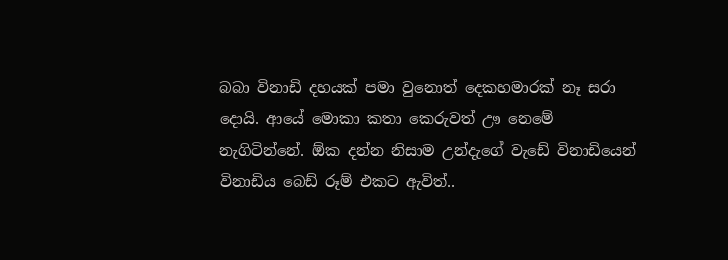බබා විනාඩි දහයක් පමා වුනොත් දෙකහමාරක් නෑ සරා දොයි. ආයේ මොකා කතා කෙරුවත් ඌ නෙමේ නැගිටින්නේ. ඕක දන්න නිසාම උන්දැගේ වැඩේ විනාඩියෙන් විනාඩිය බෙඩ් රූම් එකට ඇවිත්..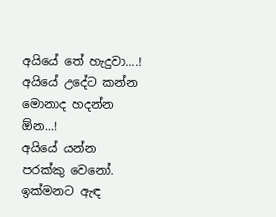අයියේ තේ හැදුවා....!
අයියේ උදේට කන්න මොනාද හදන්න ඕන...!
අයියේ යන්න පරක්කු වෙනෝ. ඉක්මනට ඇඳ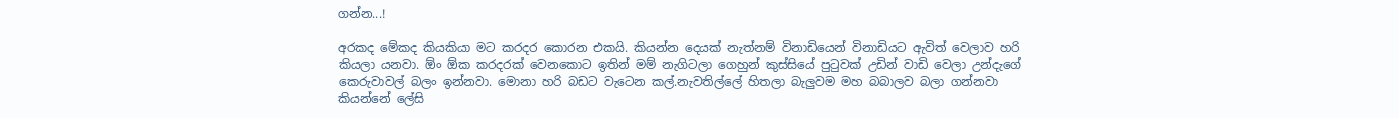ගන්න...!

අරකද මේකද කියකියා මට කරදර කොරන එකයි. කියන්න දෙයක් නැත්නම් විනාඩියෙන් විනාඩියට ඇවිත් වෙලාව හරි කියලා යනවා. ඕං ඕක කරදරක් වෙනකොට ඉතින් මම් නැගිටලා ගෙහුන් කුස්සියේ පු‍ටුවක් උඩින් වාඩි වෙලා උන්දැගේ කෙරුවාවල් බලං ඉන්නවා. මොනා හරි බඩට වැටෙන කල්.නැවතිල්ලේ හිතලා බැලුවම මහ බබාලව බලා ගන්නවා කියන්නේ ලේසි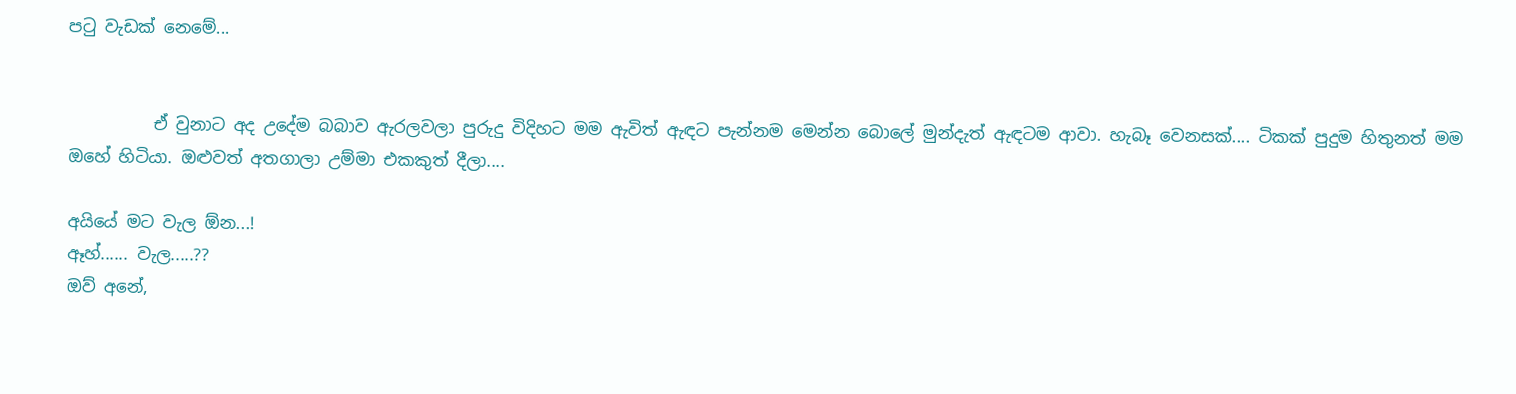ප‍ටු වැඩක් නෙමේ...


          ඒ වුනාට අද උදේම බබාව ඇරලවලා පුරුදු විදිහට මම ඇවිත් ඇඳට පැන්නම මෙන්න බොලේ මුන්දැත් ඇඳටම ආවා. හැබෑ වෙනසක්.... ටිකක් පුදුම හිතුනත් මම ඔහේ හිටියා. ඔළුවත් අතගාලා උම්මා එකකුත් දීලා....

අයියේ මට වැල ඕන...!
ඈහ්...... වැල.....??
ඔව් අනේ,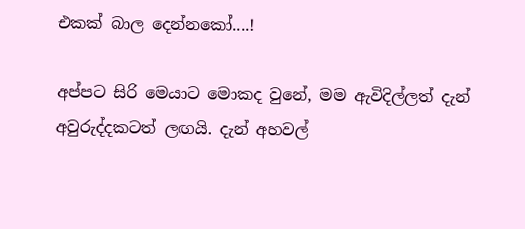එකක් බාල දෙන්නකෝ....!

අප්පට සිරි මෙයාට මොකද වුනේ, මම ඇවිදිල්ලත් දැන් අවුරුද්දකටත් ලඟයි. දැන් අහවල්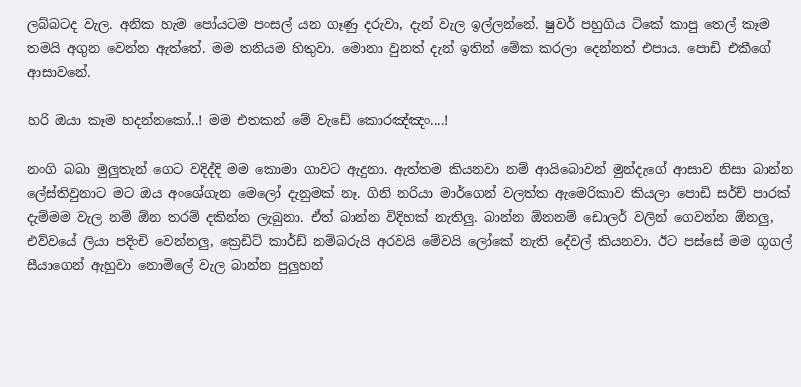ලබ්බටද වැල. අනික හැම පෝයටම පංසල් යන ගෑණු දරුවා, දැන් වැල ඉල්ලන්නේ. ෂුවර් පහුගිය ටිකේ කාපු තෙල් කෑම තමයි අගුන වෙන්න ඇත්තේ. මම තනියම හිතුවා. මොනා වුනත් දැන් ඉතින් මේක කරලා දෙන්නත් එපාය. පොඩි එකීගේ ආසාවනේ.

හරි ඔයා කෑම හදන්නකෝ..! මම එතකන් මේ වැඩේ කොරඤ්ඤං....!

නංගි බබා මුලුතැන් ගෙට වදිද්දි මම කොමා ගාවට ඇදුනා. ඇත්තම කියනවා නම් ආයිබොවන් මුන්දැගේ ආසාව නිසා බාන්න ලේස්තිවුනාට මට ඔය අංශේගැන මෙලෝ දැනුමක් නෑ. ගිනි නරියා මාර්ගෙන් වලත්ත ඇමෙරිකාව කියලා පොඩි සර්ච් පාරක් දැම්මම වැල නම් ඕන තරම් දකින්න ලැබුනා. ඒත් බාන්න විදිහක් නැතිලු. බාන්න ඕනනම් ඩොලර් වලින් ගෙවන්න ඕනලු, එව්වයේ ලියා පදිංචි වෙන්නලු, ක්‍රෙඩිට් කාර්ඩ් නම්බරුයි අරවයි මේවයි ලෝකේ නැති දේවල් කියනවා. ඊට පස්සේ මම ගූගල් සීයාගෙන් ඇහුවා නොමිලේ වැල බාන්න පුලුහන්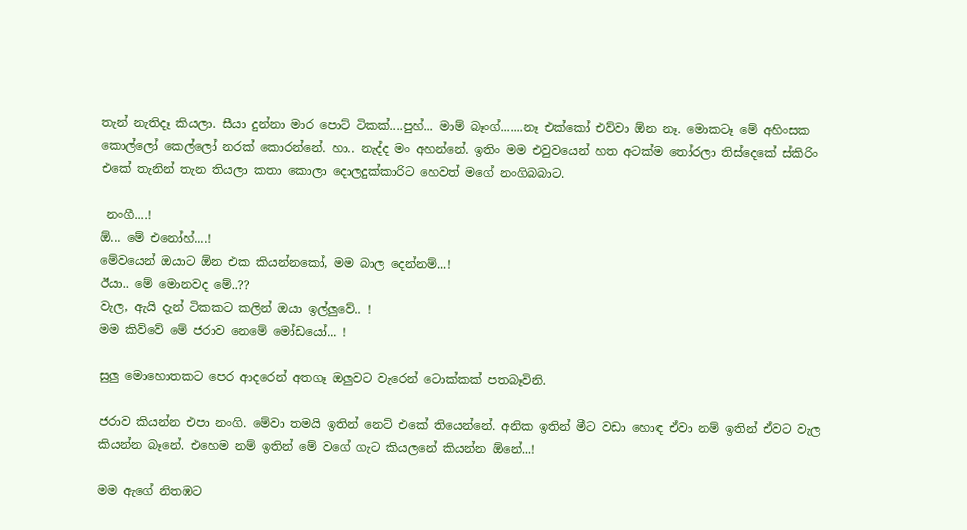තැන් නැතිදෑ කියලා. සීයා දුන්නා මාර පොට් ටිකක්....පුහ්... මාම් බෑංග්.......නෑ එක්කෝ එව්වා ඕන නෑ. මොකටෑ මේ අහිංසක කොල්ලෝ කෙල්ලෝ නරක් කොරන්නේ. හා.. නැද්ද මං අහන්නේ. ඉතිං මම එවුවයෙන් හත අටක්ම තෝරලා තිස්දෙකේ ස්කිරිං එකේ තැනින් තැන තියලා කතා කොලා දොලදුක්කාරිට හෙවත් මගේ නංගිබබාට.

 නංගී....!
ඕ... මේ එනෝහ්....!
මේවයෙන් ඔයාට ඕන එක කියන්නකෝ, මම බාල දෙන්නම්...!
ඊයා.. මේ මොනවද මේ..??
වැල, ඇයි දැන් ටිකකට කලින් ඔයා ඉල්ලුවේ.. !
මම කිව්වේ මේ ජරාව නෙමේ මෝඩයෝ... !

සුලු මොහොතකට පෙර ආදරෙන් අතගෑ ඔලුවට වැරෙන් ටොක්කක් පතබෑවිනි.

ජරාව කියන්න එපා නංගි. මේවා තමයි ඉතින් නෙට් එකේ තියෙන්නේ. අනික ඉතින් මීට වඩා හොඳ ඒවා නම් ඉතින් ඒවට වැල කියන්න බෑනේ. එහෙම නම් ඉතින් මේ වගේ ගැට කියලනේ කියන්න ඕනේ...!

මම ඇගේ නිතඹට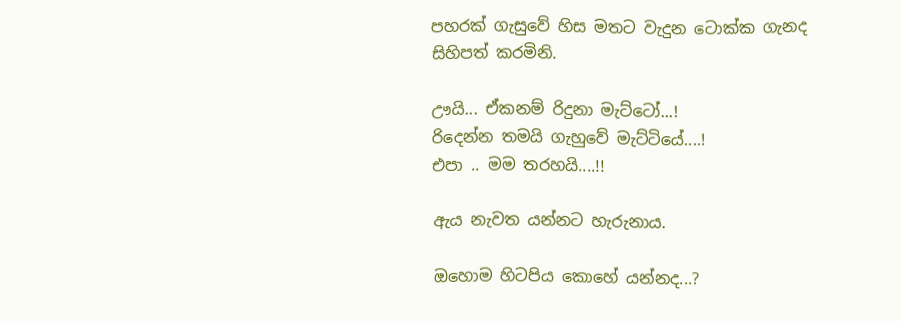පහරක් ගැසුවේ හිස මතට වැදුන ටොක්ක ගැනද සිහිපත් කරමිනි.

ඌයි... ඒකනම් රිදුනා මැට්ටෝ...!
රිදෙන්න තමයි ගැහුවේ මැට්ටියේ....!
එපා .. මම තරහයි....!!

ඇය නැවත යන්නට හැරුනාය.

ඔහොම හිටපිය කොහේ යන්නද...?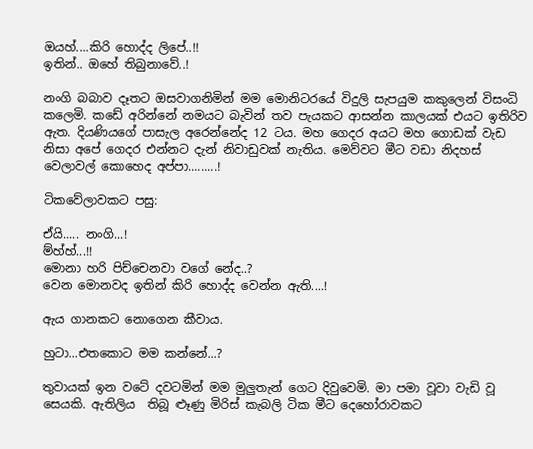ඔයහ්....කිරි හොද්ද ලිපේ..!!
ඉතින්.. ඔහේ තිබුනාවේ..!

නංගි බබාව දෑතට ඔසවාගනිමින් මම මොනිටරයේ විදුලි සැපයුම කකුලෙන් විසංධි කලෙමි. කඩේ අරින්නේ නමයට බැවින් තව පැයකට ආසන්න කාලයක් එයට ඉතිරිව ඇත. දියණියගේ පාසැල අරෙන්නේද 12 ටය. මහ ගෙදර අයට මහ ගොඩක් වැඩ නිසා අපේ ගෙදර එන්නට දැන් නිවාඩුවක් නැතිය. මෙව්වට මීට වඩා නිදහස් වෙලාවල් කොහෙද අප්පා.........!

ටිකවේලාවකට පසු:

ඒයි..... නංගි...!
ම්හ්හ්...!!
මොනා හරි පිච්චෙනවා වගේ නේද..?
වෙන මොනවද ඉතින් කිරි හොද්ද වෙන්න ඇති....!

ඇය ගානකට නොගෙන කීවාය.

හුටා...එතකොට මම කන්නේ...?

තුවායක් ඉන වටේ දවටමින් මම මුලුතැන් ගෙට දිවුවෙමි. මා පමා වූවා වැඩි වූ සෙයකි. ඇතිලිය  තිබූ ළූණු මිරිස් කැබලි ටික මීට දෙහෝරාවකට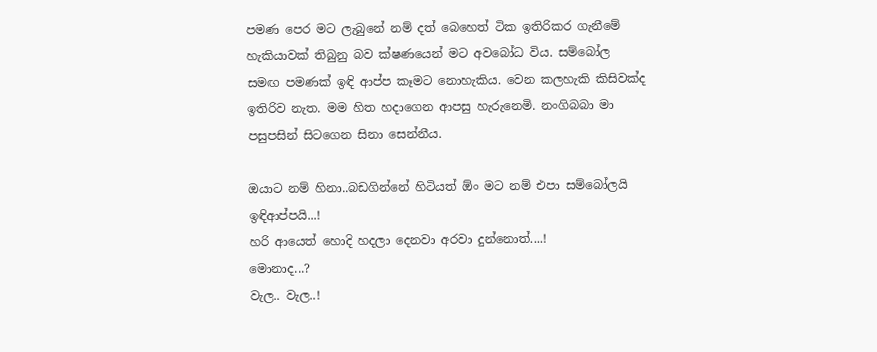පමණ පෙර මට ලැබුනේ නම් දත් බෙහෙත් ටික ඉතිරිකර ගැනීමේ හැකියාවක් තිබුනු බව ක්ෂණයෙන් මට අවබෝධ විය. සම්බෝල සමඟ පමණක් ඉඳි ආප්ප කෑමට නොහැකිය. වෙන කලහැකි කිසිවක්ද ඉතිරිව නැත. මම හිත හදාගෙන ආපසු හැරුනෙමි. නංගිබබා මා පසුපසින් සිටගෙන සිනා සෙන්නීය.

ඔයාට නම් හිනා..බඩගින්නේ හිටියත් ඕං මට නම් එපා සම්බෝලයි ඉඳිආප්පයි...!
හරි ආයෙත් හොදි හදලා දෙනවා අරවා දුන්නොත්....!
මොනාද...?
වැල.. වැල..!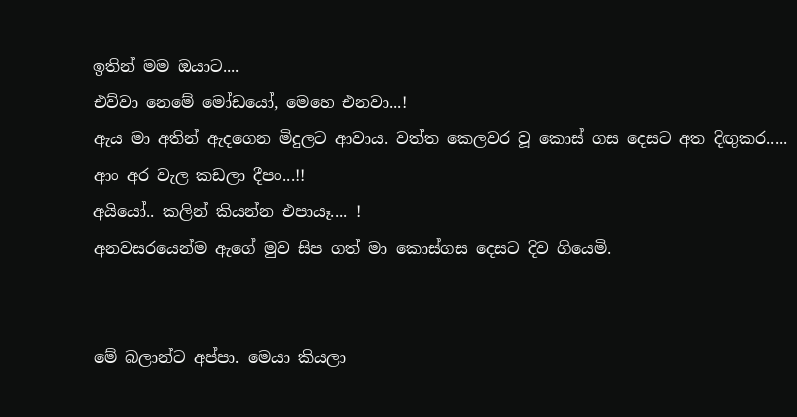ඉතින් මම ඔයාට....
එව්වා නෙමේ මෝඩයෝ, මෙහෙ එනවා...!
ඇය මා අතින් ඇදගෙන මිදුලට ආවාය. වත්ත කෙලවර වූ කොස් ගස දෙසට අත දිඟුකර.....
ආං අර වැල කඩලා දීපං...!!
අයියෝ.. කලින් කියන්න එපායෑ.... !
අනවසරයෙන්ම ඇගේ මුව සිප ගත් මා කොස්ගස දෙසට දිව ගියෙමි.


මේ බලාන්ට අප්පා. මෙයා කියලා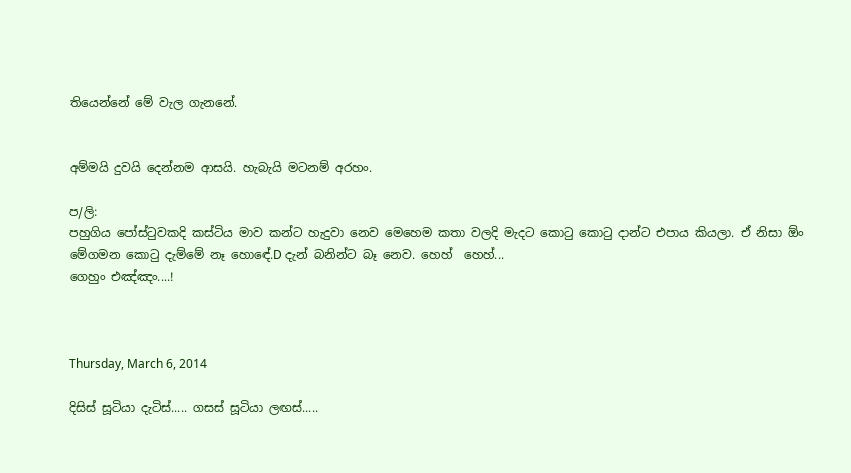තියෙන්නේ මේ වැල ගැනනේ.


අම්මයි දුවයි දෙන්නම ආසයි. හැබැයි මටනම් අරහං.

ප/ලි:
පහුගිය පෝස්‍ටුවකදි කස්ටිය මාව කන්ට හැදුවා නෙව මෙහෙම කතා වලදි මැදට කො‍ටු කො‍ටු දාන්ට එපාය කියලා. ඒ නිසා ඕං මේගමන කො‍ටු දැම්මේ නෑ හොඳේ.D දැන් බනින්ට බෑ නෙව. හෙහ්  හෙහ්...
ගෙහුං එඤ්ඤං....!



Thursday, March 6, 2014

දිසිස් සූටියා දැටිස්..... ගසස් සූටියා ලඟස්.....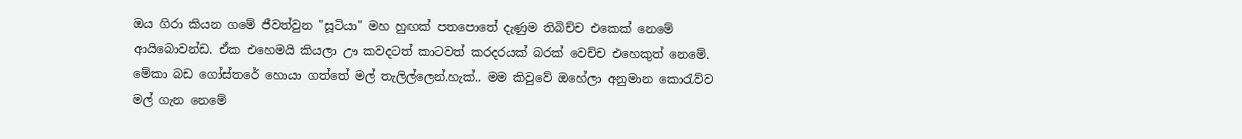ඔය ගිරා කියන ගමේ ජීවත්වුන "සූටියා" මහ හුඟක් පතපොතේ දැණුම තිබිච්ච එකෙක් නෙමේ ආයිබොවන්ඩ. ඒක එහෙමයි කියලා ඌ කවදටත් කාටවත් කරදරයක් බරක් වෙච්ච එහෙකුත් නෙමේ. මේකා බඩ ගෝස්තරේ හොයා ගත්තේ මල් තැලිල්ලෙන්.හැක්.. මම කිවුවේ ඔහේලා අනුමාන කො‍රැව්ව මල් ගැන නෙමේ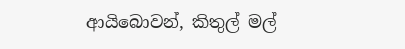ආයිබොවන්, කිතුල් මල්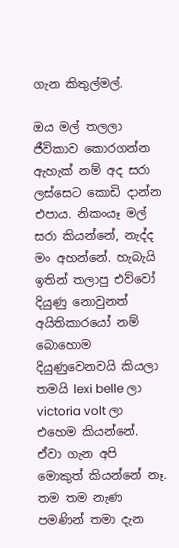ගැන කිතුල්මල්.

ඔය මල් තලලා ජීවිකාව කොරගන්න ඇහැක් නම් අද සරා ලස්සෙට කොඩි දාන්න එපාය. නිකංයෑ මල් සරා කියන්නේ, නැද්ද මං අහන්නේ. හැබැයි ඉතින් තලාපු එව්වෝ දියුණු නොවුනත් අයිතිකාරයෝ නම් බොහොම දියුණුවෙනවයි කියලා තමයි lexi belle ලා victoria volt ලා එහෙම කියන්නේ. ඒවා ගැන අපි මොකුත් කියන්නේ නෑ. තම තම නැණ පමණින් තමා දැන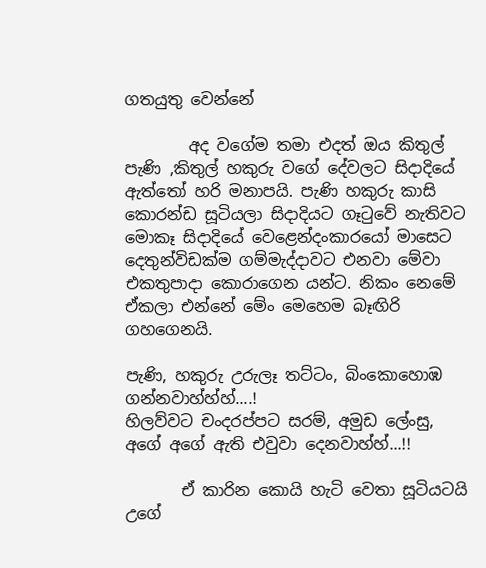ගතයුතු වෙන්නේ

        අද වගේම තමා එදත් ඔය කිතුල් පැණි ,කිතුල් හකුරු වගේ දේවලට සිදාදියේ ඇත්තෝ හරි මනාපයි. පැණි හකුරු කාසි කොරන්ඩ සූටියලා සිදාදියට ගෑ‍ටුවේ නැතිවට මොකෑ සිදාදියේ වෙළෙන්දංකාරයෝ මාසෙට දෙතුන්විඩක්ම ගම්මැද්දාවට එනවා මේවා එකතුපාදා කොරාගෙන යන්ට. නිකං නෙමේ ඒකලා එන්නේ මේං මෙහෙම බෑඟිරි ගහගෙනයි.

පැණි, හකුරු උරුලෑ තට්ටං, බිංකොහොඹ ගන්නවාහ්හ්හ්....!
හිලව්වට චංදරප්පට සරම්, අමුඩ ලේංසු, අගේ අගේ ඇති එවුවා දෙනවාහ්හ්...!!

       ඒ කාරින කොයි හැටි වෙතා සූටියටයි උගේ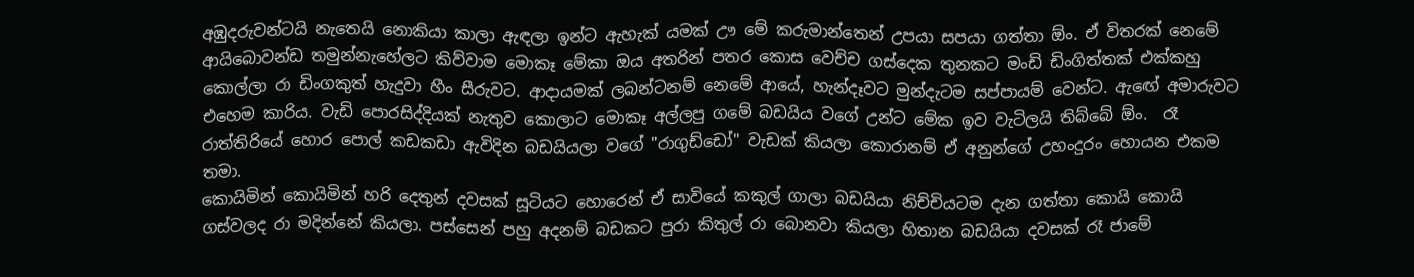අඹුදරුවන්ටයි නැතෙයි නොකියා කාලා ඇඳලා ඉන්ට ඇහැක් යමක් ඌ මේ කරුමාන්තෙන් උපයා සපයා ගත්තා ඕං. ඒ විතරක් නෙමේ ආයිබොවන්ඩ තමුන්නැහේලට කිව්වාම මොකෑ මේකා ඔය අතරින් පතර කොස වෙච්ච ගස්දෙක තුනකට මංඩි ඩිංගිත්තක් එක්කහු කොල්ලා රා ඩිංගකුත් හැදුවා හීං සීරුවට. ආදායමක් ලබන්ටනම් නෙමේ ආයේ, හැන්දෑවට මුන්දැටම සප්පායම් වෙන්ට. ඇඟේ අමාරුවට එහෙම කාරිය. වැඩි පොරසිද්දියක් නැතුව කොලාට මොකෑ අල්ලපු ගමේ බඩයිය වගේ උන්ට මේක ඉව වැටිලයි තිබ්බේ ඕං.  රෑ රාත්තිරියේ හොර පොල් කඩකඩා ඇවිදින බඩයියලා වගේ "රාගුඩ්ඩෝ" වැඩක් කියලා කොරානම් ඒ අනුන්ගේ උහංදුරං හොයන එකම තමා.
කොයිමින් කොයිමින් හරි දෙතුන් දවසක් සූටියට හොරෙන් ඒ සාවියේ කකුල් ගාලා බඩයියා නිච්චියටම දැන ගත්තා කොයි කොයි ගස්වලද රා මදින්නේ කියලා. පස්සෙන් පහු අදනම් බඩකට පුරා කිතුල් රා බොනවා කියලා හිතාන බඩයියා දවසක් රෑ ජාමේ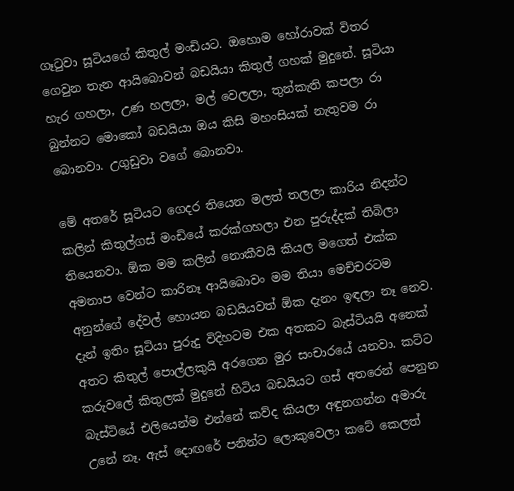ගෑ‍ටුවා සූටියගේ කිතුල් මංඩියට. ඔහොම හෝරාවක් විතර ගෙවුන තැන ආයිබොවන් බඩයියා කිතුල් ගහක් මුදුනේ. සූටියා හැර ගහලා, උණ හලලා, මල් වෙලලා, තුන්කැති කපලා රා බුන්නට මොකෝ බඩයියා ඔය කිසි මහංසියක් නැතුවම රා බොනවා. උගුඩුවා වගේ බොනවා.

මේ අතරේ සූටියට ගෙදර තියෙන මලත් තලලා කාරිය නිදන්ට කලින් කිතුල්ගස් මංඩියේ කරක්ගහලා එන පුරුද්දක් තිබිලා තියෙනවා. ඕක මම කලින් නොකීවයි කියල මගෙත් එක්ක අමනාප වෙන්ට කාරිනෑ ආයිබොවං මම තියා මෙච්චරටම අනුන්ගේ දේවල් හොයන බඩයියවත් ඕක දැනං ඉඳලා නෑ නෙව. දැන් ඉතිං සූටියා පුරුදු විදිහටම එක අතකට බැස්ටියයි අනෙක් අතට කිතුල් පොල්ලකුයි අරගෙන මුර සංචාරයේ යනවා. කට්ට කරුවලේ කිතුලක් මුදුනේ හිටිය බඩයියට ගස් අතරෙන් පෙනුන බැස්ටියේ එලියෙන්ම එන්නේ කව්ද කියලා අඳුනගන්න අමාරු උනේ නෑ. ඇස් දොඟරේ පනින්ට ලොකුවෙලා කටේ කෙලත්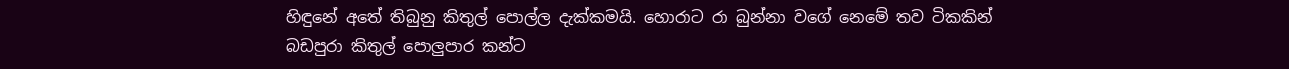හිඳුනේ අතේ තිබුනු කිතුල් පොල්ල දැක්කමයි. හොරාට රා බුන්නා වගේ නෙමේ තව ටිකකින් බඩපුරා කිතුල් පොලුපාර කන්ට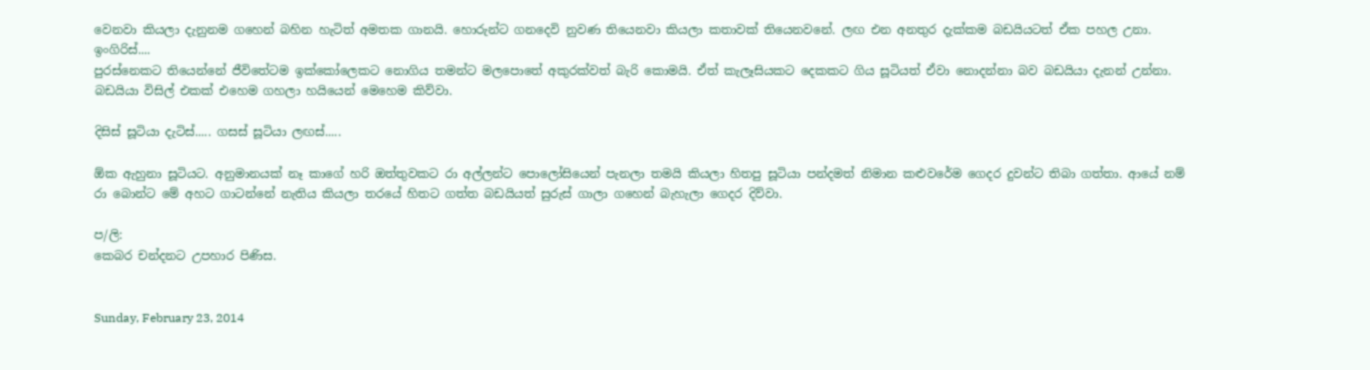වෙනවා කියලා දැනුනම ගහෙන් බහින හැටිත් අමතක ගානයි. හොරුන්ට ගනදෙවි නුවණ තියෙනවා කියලා කතාවක් තියෙනවනේ. ලඟ එන අනතුර දැක්කම බඩයියටත් ඒක පහල උනා.
ඉංගිරිස්....
පුරස්නෙකට තියෙන්නේ ජීවිතේටම ඉක්කෝලෙකට නොගිය තමන්ට මලපොතේ අකුරක්වත් බැරි කොමයි. ඒත් කැලෑසියකට දෙකකට ගිය සූටියත් ඒවා නොදන්නා බව බඩයියා දැනන් උන්නා.
බඩයියා විසිල් එකක් එහෙම ගහලා හයියෙන් මෙහෙම කිව්වා.

දිසිස් සූටියා දැටිස්..... ගසස් සූටියා ලඟස්.....

ඕක ඇහුනා සූටියට. අනුමානයක් නෑ කාගේ හරි ඔත්තුවකට රා අල්ලන්ට පොලෝසියෙන් පැනලා තමයි කියලා හිතපු සූටියා පන්දමත් නිමාන කළුවරේම ගෙදර දුවන්ට තිබා ගත්තා. ආයේ නම් රා බොන්ට මේ අහට ගාටන්නේ නැතිය කියලා තරයේ හිතට ගත්ත බඩයියත් සුරුස් ගාලා ගහෙන් බැහැලා ගෙදර දිව්වා.

ප/ලි:
කෙබර චන්දනට උපහාර පිණිස.


Sunday, February 23, 2014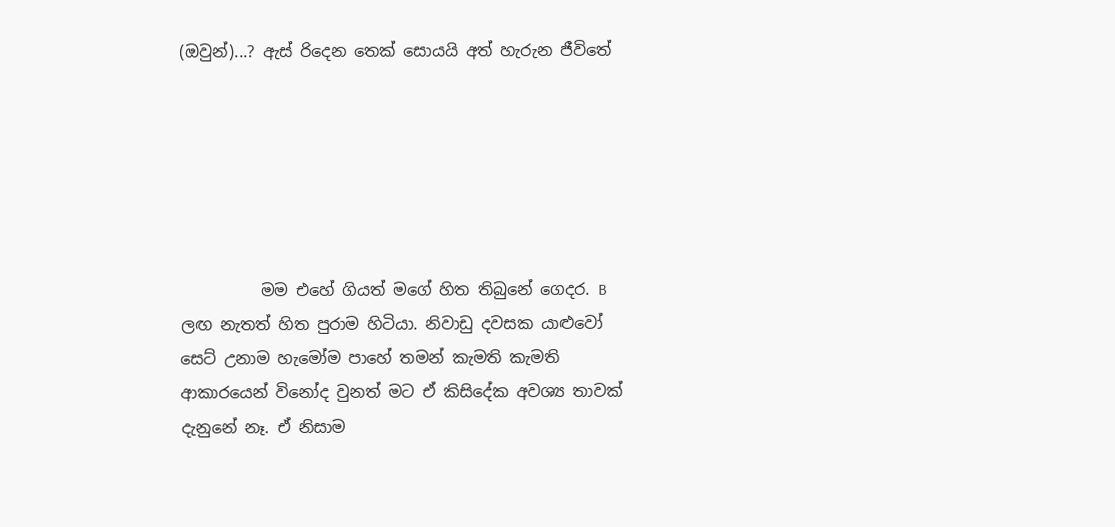(ඔවුන්)...? ඇස් රිදෙන තෙක් සොයයි අත් හැරුන ජීවිතේ






          මම එහේ ගියත් මගේ හිත තිබුනේ ගෙදර. B ලඟ නැතත් හිත පුරාම හිටියා. නිවාඩු දවසක යාළුවෝ සෙට් උනාම හැමෝම පාහේ තමන් කැමති කැමති ආකාරයෙන් විනෝද වුනත් මට ඒ කිසිදේක අවශ්‍ය තාවක් දැනුනේ නෑ. ඒ නිසාම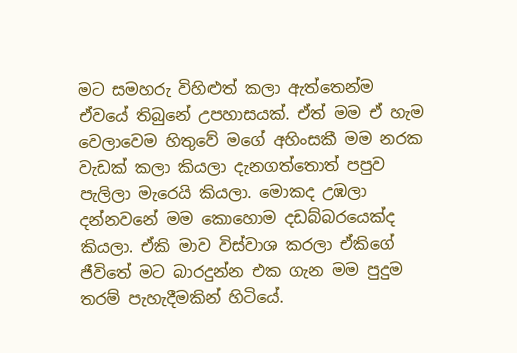මට සමහරු විහිළුත් කලා ඇත්තෙන්ම ඒවයේ තිබුනේ උපහාසයක්. ඒත් මම ඒ හැම වෙලාවෙම හිතුවේ මගේ අහිංසකී මම නරක වැඩක් කලා කියලා දැනගත්තොත් පපුව පැලිලා මැරෙයි කියලා. මොකද උඹලා දන්නවනේ මම කොහොම දඩබ්බරයෙක්ද කියලා. ඒකි මාව විස්වාශ කරලා ඒකිගේ ජීවිතේ මට බාරදුන්න එක ගැන මම පුදුම තරම් පැහැදීමකින් හිටියේ.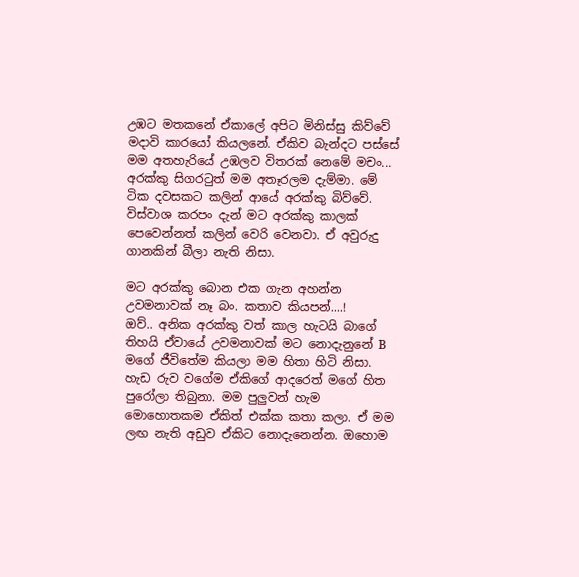උඹට මතකනේ ඒකාලේ අපිට මිනිස්සු කිව්වේ මදාවි කාරයෝ කියලනේ. ඒකිව බැන්දට පස්සේ මම අතහැරියේ උඹලව විතරක් නෙමේ මචං... අරක්කු සිගර‍ටුත් මම අතෑරලම දැම්මා. මේ ටික දවසකට කලින් ආයේ අරක්කු බිව්වේ. විස්වාශ කරපං දැන් මට අරක්කු කාලක් පෙවෙන්නත් කලින් වෙරි වෙනවා. ඒ අවුරුදු ගානකින් බීලා නැති නිසා.

මට අරක්කු බොන එක ගැන අහන්න උවමනාවක් නෑ බං. කතාව කියපන්....!
ඔව්.. අනික අරක්කු වත් කාල හැටයි බාගේ තිහයි ඒවායේ උවමනාවක් මට නොදැනුනේ B මගේ ජීවිතේම කියලා මම හිතා හිටි නිසා. හැඩ රුව වගේම ඒකිගේ ආදරෙත් මගේ හිත පුරෝලා තිබුනා. මම පුලුවන් හැම මොහොතකම ඒකිත් එක්ක කතා කලා. ඒ මම ලඟ නැති අඩුව ඒකිට නොදැනෙන්න. ඔහොම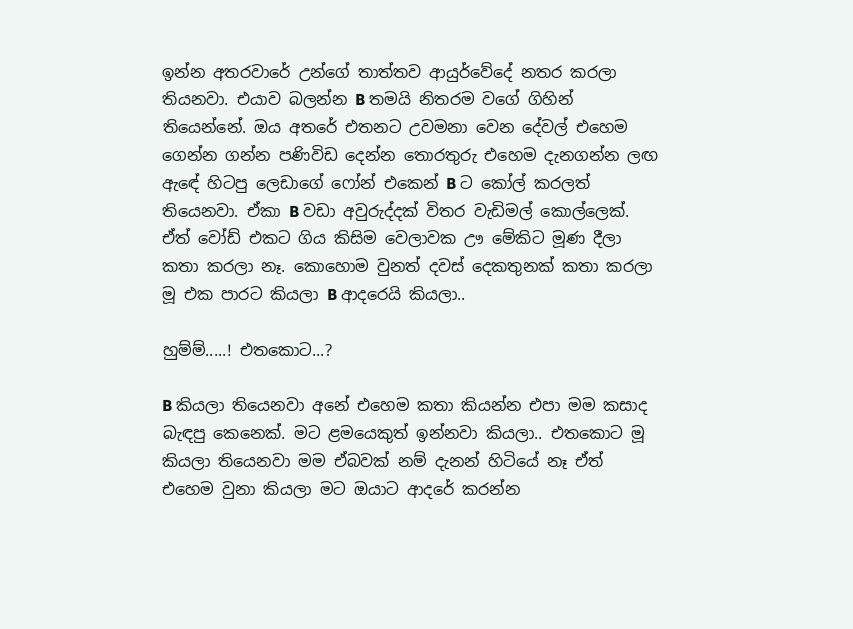ඉන්න අතරවාරේ උන්ගේ තාත්තව ආයුර්වේදේ නතර කරලා තියනවා. එයාව බලන්න B තමයි නිතරම වගේ ගිහින් තියෙන්නේ. ඔය අතරේ එතනට උවමනා වෙන දේවල් එහෙම ගෙන්න ගන්න පණිවිඩ දෙන්න තොරතුරු එහෙම දැනගන්න ලඟ ඇඳේ හිටපු ලෙඩාගේ ෆෝන් එකෙන් B ට කෝල් කරලත් තියෙනවා. ඒකා B වඩා අවුරුද්දක් විතර වැඩිමල් කොල්ලෙක්. ඒත් වෝඩ් එකට ගිය කිසිම වෙලාවක ඌ මේකිට මූණ දීලා කතා කරලා නෑ. කොහොම වුනත් දවස් දෙකතුනක් කතා කරලා මූ එක පාරට කියලා B ආදරෙයි කියලා..

හුම්ම්.....! එතකොට...?

B කියලා තියෙනවා අනේ එහෙම කතා කියන්න එපා මම කසාද බැඳපු කෙනෙක්. මට ළමයෙකුත් ඉන්නවා කියලා.. එතකොට මූ කියලා තියෙනවා මම ඒබවක් නම් දැනන් හිටියේ නෑ ඒත් එහෙම වුනා කියලා මට ඔයාට ආදරේ කරන්න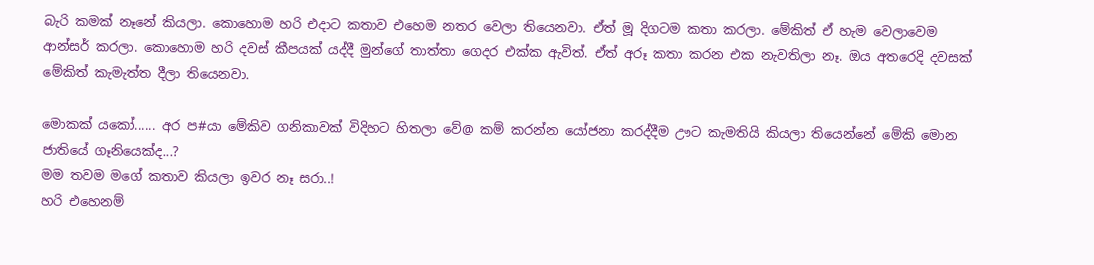බැරි කමක් නෑනේ කියලා. කොහොම හරි එදාට කතාව එහෙම නතර වෙලා තියෙනවා. ඒත් මූ දිගටම කතා කරලා. මේකිත් ඒ හැම වෙලාවෙම ආන්සර් කරලා. කොහොම හරි දවස් කීපයක් යද්දී මුන්ගේ තාත්තා ගෙදර එක්ක ඇවිත්. ඒත් අරූ කතා කරන එක නැවතිලා නෑ. ඔය අතරෙදි දවසක් මේකිත් කැමැත්ත දීලා තියෙනවා.

මොකක් යකෝ...... අර ප#යා මේකිව ගනිකාවක් විදිහට හිතලා වේ@ කම් කරන්න යෝජනා කරද්දීම ඌට කැමතියි කියලා තියෙන්නේ මේකි මොන ජාතියේ ගෑනියෙක්ද...?
මම තවම මගේ කතාව කියලා ඉවර නෑ සරා..!
හරි එහෙනම්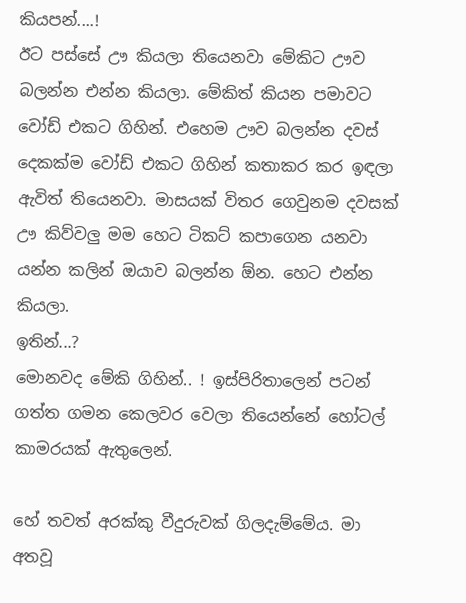කියපන්....!
ඊට පස්සේ ඌ කියලා තියෙනවා මේකිට ඌව බලන්න එන්න කියලා. මේකිත් කියන පමාවට වෝඩ් එකට ගිහින්. එහෙම ඌව බලන්න දවස් දෙකක්ම වෝඩ් එකට ගිහින් කතාකර කර ඉඳලා ඇවිත් තියෙනවා. මාසයක් විතර ගෙවුනම දවසක් ඌ කිව්වලු මම හෙට ටිකට් කපාගෙන යනවා යන්න කලින් ඔයාව බලන්න ඕන. හෙට එන්න කියලා.
ඉතින්...?
මොනවද මේකි ගිහින්.. ! ඉස්පිරිතාලෙන් පටන් ගත්ත ගමන කෙලවර වෙලා තියෙන්නේ හෝටල් කාමරයක් ඇතුලෙන්.

හේ තවත් අරක්කු වීදුරුවක් ගිලදැම්මේය. මා අතවූ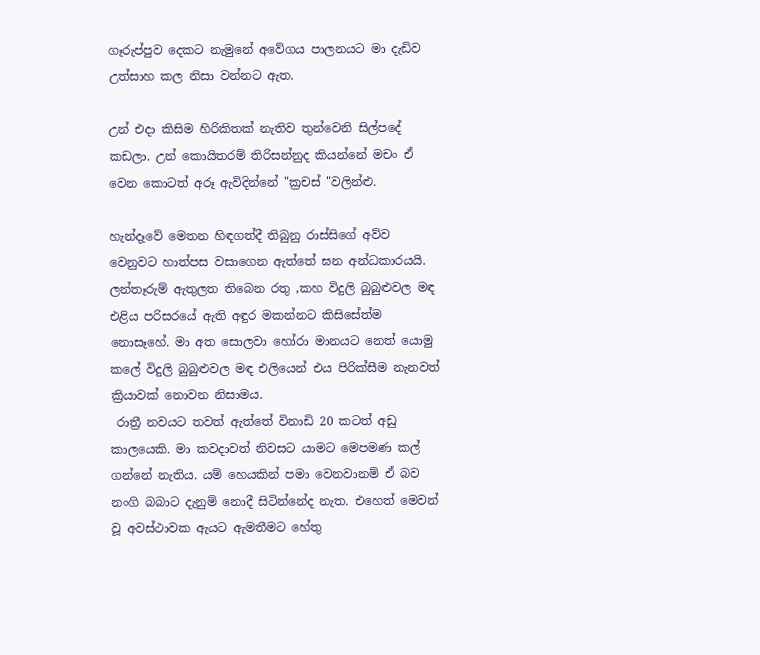ගෑරුප්පුව දෙකට නැමුනේ අවේගය පාලනයට මා දැඩිව උත්සාහ කල නිසා වන්නට ඇත.

උන් එදා කිසිම හිරිකිතක් නැතිව තුන්වෙනි සිල්පදේ කඩලා. උන් කොයිතරම් තිරිසන්නුද කියන්නේ මචං ඒ වෙන කොටත් අරූ ඇවිදින්නේ "ක්‍රචස් "වලින්ළු.

හැන්දෑවේ මෙතන හිඳගත්දී තිබුනු රාස්සිගේ අව්ව වෙනුවට හාත්පස වසාගෙන ඇත්තේ ඝන අන්ධකාරයයි. ලන්තෑරුම් ඇතුලත තිබෙන රතු ,කහ විදුලි බුබුළුවල මඳ එළිය පරිසරයේ ඇති අඳුර මකන්නට කිසිසේත්ම නොසෑහේ. මා අත සොලවා හෝරා මානයට නෙත් යොමු කලේ විදුලි බුබුළුවල මඳ එලියෙන් එය පිරික්සීම නැනවත් ක්‍රියාවක් නොවන නිසාමය.
 රාත්‍රී නවයට තවත් ඇත්තේ විනාඩි 20 කටත් අඩු කාලයෙකි. මා කවදාවත් නිවසට යාමට මෙපමණ කල් ගන්නේ නැතිය. යම් හෙයකින් පමා වෙනවානම් ඒ බව නංගි බබාට දැනුම් නොදී සිටින්නේද නැත. එහෙත් මෙවන් වූ අවස්ථාවක ඇයට ඇමතීමට හේතු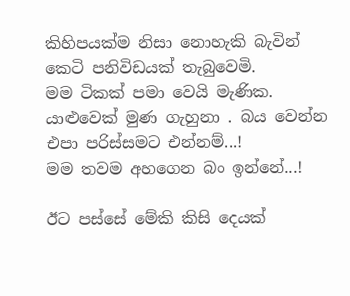කිහිපයක්ම නිසා නොහැකි බැවින් කෙටි පනිවිඩයක් තැබුවෙමි.
මම ටිකක් පමා වෙයි මැණික. යාළුවෙක් මුණ ගැහුනා . බය වෙන්න එපා පරිස්සමට එන්නම්...!
මම තවම අහගෙන බං ඉන්නේ...!

ඊට පස්සේ මේකි කිසි දෙයක්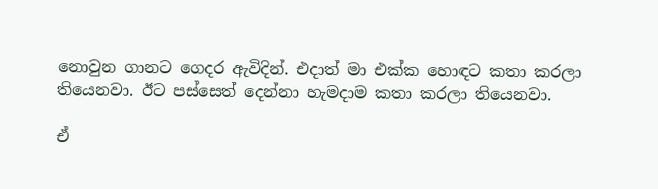නොවුන ගානට ගෙදර ඇවිදින්. එදාත් මා එක්ක හොඳට කතා කරලා තියෙනවා. ඊට පස්සෙත් දෙන්නා හැමදාම කතා කරලා තියෙනවා.

ඒ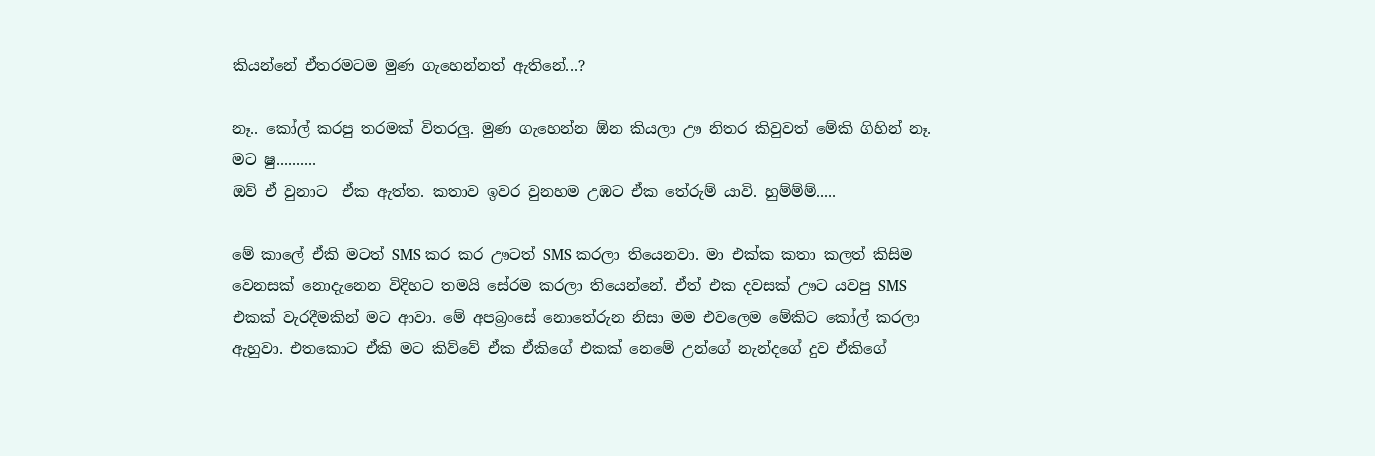කියන්නේ ඒතරමටම මුණ ගැහෙන්නත් ඇතිනේ...?

නෑ.. කෝල් කරපු තරමක් විතරලු. මුණ ගැහෙන්න ඕන කියලා ඌ නිතර කිවුවත් මේකි ගිහින් නෑ.
මට ෂු..........
ඔව් ඒ වුනාට  ඒක ඇත්ත. කතාව ඉවර වුනහම උඹට ඒක තේරුම් යාවි. හුම්ම්ම්.....

මේ කාලේ ඒකි මටත් SMS කර කර ඌටත් SMS කරලා තියෙනවා. මා එක්ක කතා කලත් කිසිම වෙනසක් නොදැනෙන විදිහට තමයි සේරම කරලා තියෙන්නේ. ඒත් එක දවසක් ඌට යවපු SMS එකක් වැරදීමකින් මට ආවා. මේ අපබ්‍රංසේ නොතේරුන නිසා මම එවලෙම මේකිට කෝල් කරලා ඇහුවා. එතකොට ඒකි මට කිව්වේ ඒක ඒකිගේ එකක් නෙමේ උන්ගේ නැන්දගේ දුව ඒකිගේ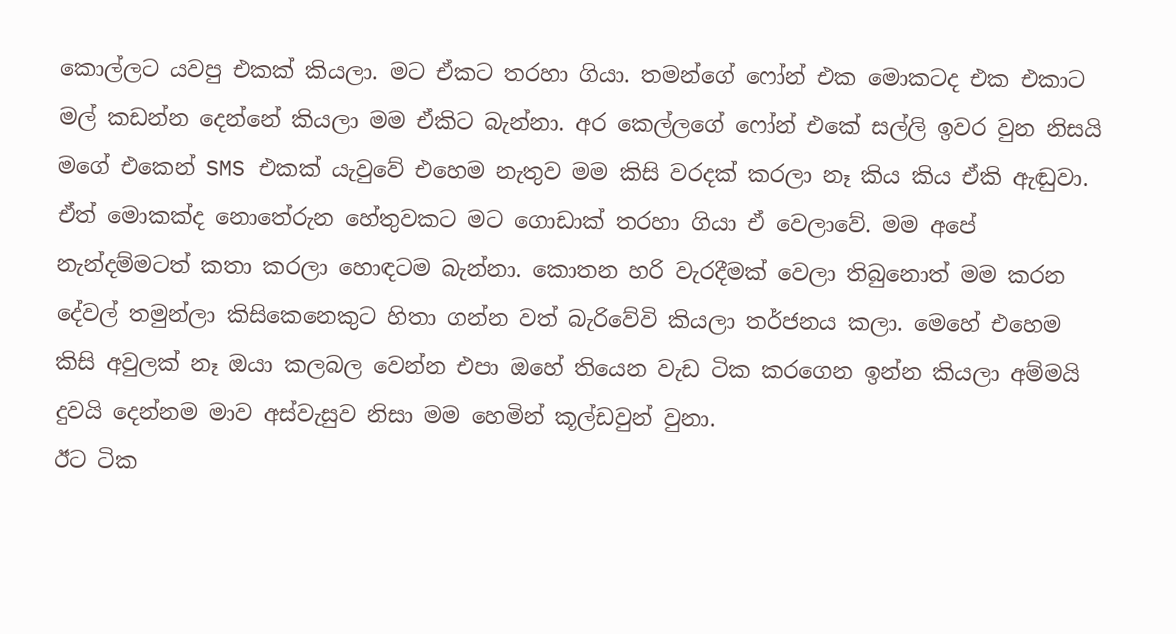කොල්ලට යවපු එකක් කියලා. මට ඒකට තරහා ගියා. තමන්ගේ ෆෝන් එක මොකටද එක එකාට මල් කඩන්න දෙන්නේ කියලා මම ඒකිට බැන්නා. අර කෙල්ලගේ ෆෝන් එකේ සල්ලි ඉවර වුන නිසයි මගේ එකෙන් SMS එකක් යැවුවේ එහෙම නැතුව මම කිසි වරදක් කරලා නෑ කිය කිය ඒකි ඇඬුවා. ඒත් මොකක්ද නොතේරුන හේතුවකට මට ගොඩාක් තරහා ගියා ඒ වෙලාවේ. මම අපේ නැන්දම්මටත් කතා කරලා හොඳටම බැන්නා. කොතන හරි වැරදීමක් වෙලා තිබුනොත් මම කරන දේවල් තමුන්ලා කිසිකෙනෙකුට හිතා ගන්න වත් බැරිවේවි කියලා තර්ජනය කලා. මෙහේ එහෙම කිසි අවුලක් නෑ ඔයා කලබල වෙන්න එපා ඔහේ තියෙන වැඩ ටික කරගෙන ඉන්න කියලා අම්මයි දුවයි දෙන්නම මාව අස්වැසුව නිසා මම හෙමින් කූල්ඩවුන් වුනා.
ඊට ටික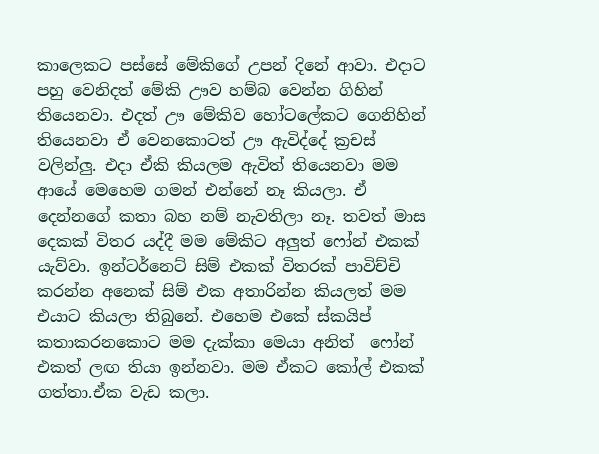කාලෙකට පස්සේ මේකිගේ උපන් දිනේ ආවා. එදාට පහු වෙනිදත් මේකි ඌව හම්බ වෙන්න ගිහින් තියෙනවා. එදත් ඌ මේකිව හෝටලේකට ගෙනිහින් තියෙනවා ඒ වෙනකොටත් ඌ ඇවිද්දේ ‍ක්‍රචස් වලින්ලු. එදා ඒකි කියලම ඇවිත් තියෙනවා මම ආයේ මෙහෙම ගමන් එන්නේ නෑ කියලා. ඒ දෙන්නගේ කතා බහ නම් නැවතිලා නෑ. තවත් මාස දෙකක් විතර යද්දී මම මේකිට අලුත් ෆෝන් එකක් යැව්වා. ඉන්ටර්නෙට් සිම් එකක් විතරක් පාවිච්චි කරන්න අනෙක් සිම් එක අතාරින්න කියලත් මම එයාට කියලා තිබුනේ. එහෙම එකේ ස්කයිප් කතාකරනකොට මම දැක්කා මෙයා අනිත්  ෆෝන් එකත් ලඟ තියා ඉන්නවා. මම ඒකට කෝල් එකක් ගත්තා.ඒක වැඩ කලා.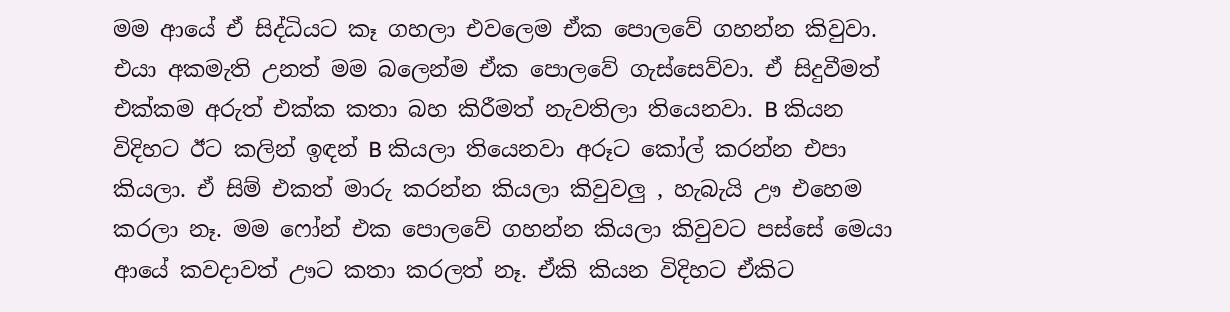මම ආයේ ඒ සිද්ධියට කෑ ගහලා එවලෙම ඒක පොලවේ ගහන්න කිවුවා. එයා අකමැති උනත් මම බලෙන්ම ඒක පොලවේ ගැස්සෙව්වා. ඒ සිදුවීමත් එක්කම අරුත් එක්ක කතා බහ කිරීමත් නැවතිලා තියෙනවා. B කියන විදිහට ඊට කලින් ඉඳන් B කියලා තියෙනවා අරූට කෝල් කරන්න එපා කියලා. ඒ සිම් එකත් මාරු කරන්න කියලා කිවුවලු , හැබැයි ඌ එහෙම කරලා නෑ. මම ෆෝන් එක පොලවේ ගහන්න කියලා කිවුවට පස්සේ මෙයා ආයේ කවදාවත් ඌට කතා කරලත් නෑ. ඒකි කියන විදිහට ඒකිට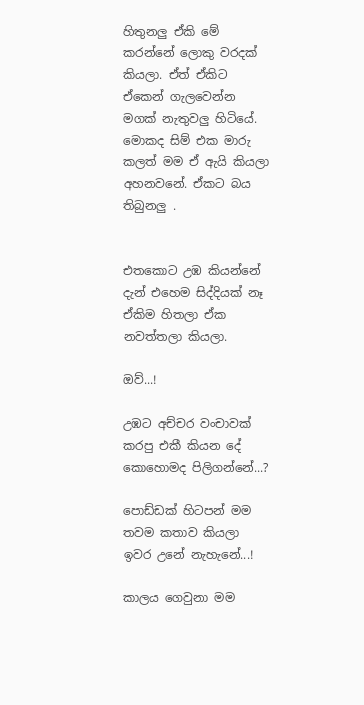හිතුනලු ඒකි මේ කරන්නේ ලොකු වරදක් කියලා. ඒත් ඒකිට ඒකෙන් ගැලවෙන්න මගක් නැතුවලු හිටියේ. මොකද සිම් එක මාරු කලත් මම ඒ ඇයි කියලා අහනවනේ. ඒකට බය තිබුනලු .


එතකොට උඹ කියන්නේ දැන් එහෙම සිද්දියක් නෑ ඒකිම හිතලා ඒක නවත්තලා කියලා.

ඔව්...!

උඹට අච්චර වංචාවක් කරපු එකී කියන දේ කොහොමද පිලිගන්නේ...?

පොඩ්ඩක් හිටපන් මම තවම කතාව කියලා ඉවර උනේ නැහැනේ...!

කාලය ගෙවුනා මම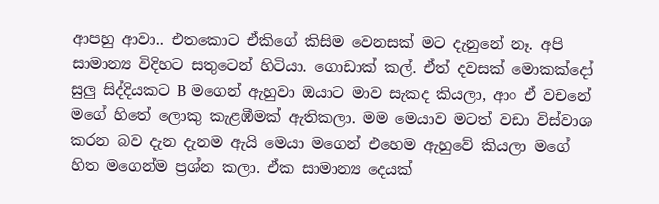ආපහු ආවා.. එතකොට ඒකිගේ කිසිම වෙනසක් මට දැනුනේ නෑ. අපි සාමාන්‍ය විදිහට සතුටෙන් හිටියා. ගොඩාක් කල්. ඒත් දවසක් මොකක්දෝ සුලු සිද්දියකට B මගෙන් ඇහුවා ඔයාට මාව සැකද කියලා, ආං ඒ වචනේ මගේ හිතේ ලොකු කැළඹීමක් ඇතිකලා. මම මෙයාව මටත් වඩා විස්වාශ කරන බව දැන දැනම ඇයි මෙයා මගෙන් එහෙම ඇහුවේ කියලා මගේ හිත මගෙන්ම ප්‍රශ්න කලා. ඒක සාමාන්‍ය දෙයක්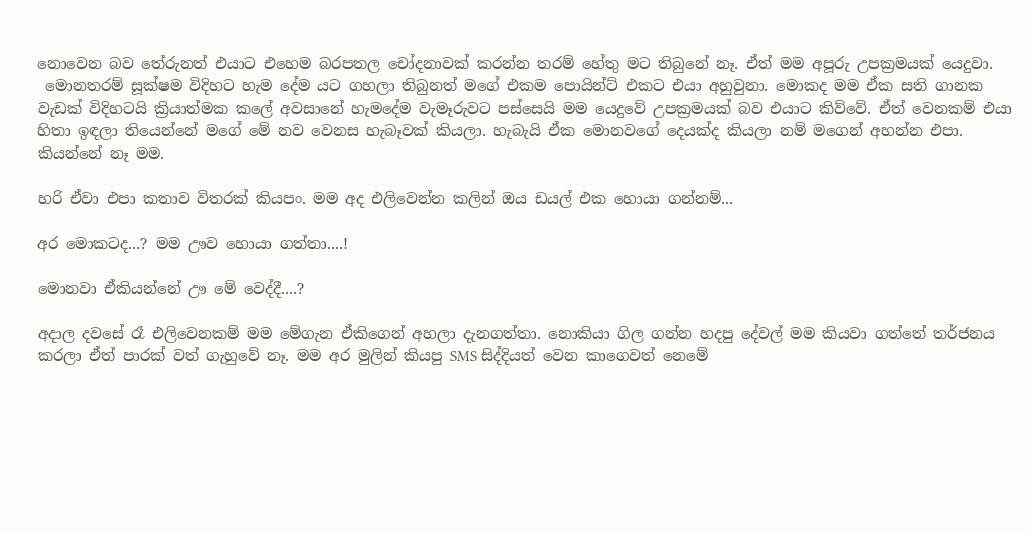නොවෙන බව තේරුනත් එයාට එහෙම බරපතල චෝදනාවක් කරන්න තරම් හේතු මට තිබුනේ නෑ. ඒත් මම අපූරු උපක්‍රමයක් යෙදුවා.
 මොනතරම් සූක්ෂම විදිහට හැම දේම යට ගහලා තිබුනත් මගේ එකම පොයින්ට් එකට එයා අහුවුනා. මොකද මම ඒක සති ගානක වැඩක් විදිහටයි ක්‍රියාත්මක කලේ අවසානේ හැමදේම වැමෑරුවට පස්සෙයි මම යෙදුවේ උපක්‍රමයක් බව එයාට කිව්වේ. ඒත් වෙනකම් එයා හිතා ඉඳලා තියෙන්නේ මගේ මේ නව වෙනස හැබෑවක් කියලා. හැබැයි ඒක මොනවගේ දෙයක්ද කියලා නම් මගෙන් අහන්න එපා. කියන්නේ නෑ මම.

හරි ඒවා එපා කතාව විතරක් කියපං. මම අද එලිවෙන්න කලින් ඔය ඩයල් එක හොයා ගන්නම්...

අර මොකටද...? මම ඌව හොයා ගත්තා....!

මොනවා ඒකියන්නේ ඌ මේ වෙද්දී....?

අදාල දවසේ රෑ එලිවෙනකම් මම මේගැන ඒකිගෙන් අහලා දැනගත්තා. නොකියා ගිල ගන්න හදපු දේවල් මම කියවා ගත්තේ තර්ජනය කරලා ඒත් පාරක් වත් ගැහුවේ නෑ. මම අර මුලින් කියපු SMS සිද්දියත් වෙන කාගෙවත් නෙමේ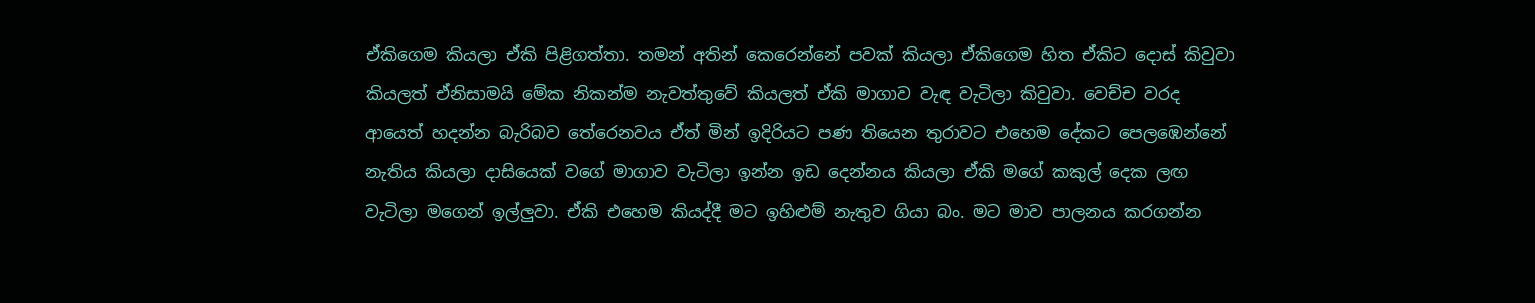ඒකිගෙම කියලා ඒකි පිළිගත්තා. තමන් අතින් කෙරෙන්නේ පවක් කියලා ඒකිගෙම හිත ඒකිට දොස් කිවුවා කියලත් ඒනිසාමයි මේක නිකන්ම නැවත්තුවේ කියලත් ඒකි මාගාව වැඳ වැටිලා කිවුවා. වෙච්ච වරද ආයෙත් හදන්න බැරිබව තේරෙනවය ඒත් මින් ඉදිරියට පණ තියෙන තුරාවට එහෙම දේකට පෙලඹෙන්නේ නැතිය කියලා දාසියෙක් වගේ මාගාව වැටිලා ඉන්න ඉඩ දෙන්නය කියලා ඒකි මගේ කකුල් දෙක ලඟ වැටිලා මගෙන් ඉල්ලුවා. ඒකි එහෙම කියද්දී මට ඉහිළුම් නැතුව ගියා බං. මට මාව පාලනය කරගන්න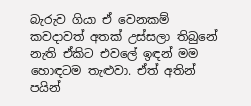බැරුව ගියා ඒ වෙනකම් කවදාවත් අතක් උස්සලා තිබුනේ නැති ඒකිට එවලේ ඉඳන් මම හොඳටම තැළුවා. ඒත් අතින් පයින්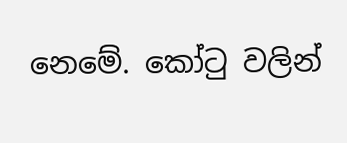නෙමේ. කෝ‍ටු වලින්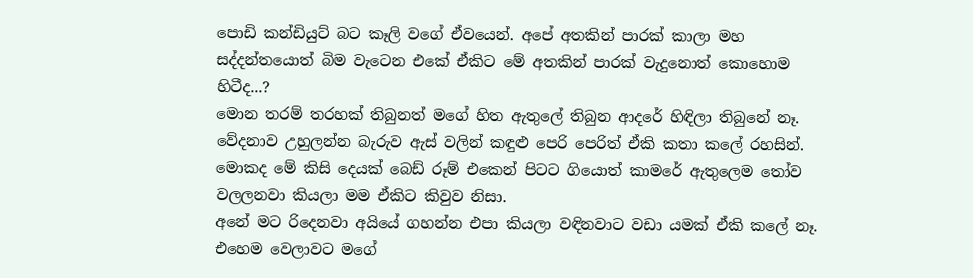පොඩි කන්ඩියුට් බට කෑලි වගේ ඒවයෙන්. අපේ අතකින් පාරක් කාලා මහ සද්දන්තයොත් බිම වැටෙන එකේ ඒකිට මේ අතකින් පාරක් වැදුනොත් කොහොම හිටීද...?
මොන තරම් තරහක් තිබුනත් මගේ හිත ඇතුලේ තිබුන ආදරේ හිඳිලා තිබුනේ නෑ. වේදනාව උහුලන්න බැරුව ඇස් වලින් කඳුළු පෙරි පෙරිත් ඒකි කතා කලේ රහසින්. මොකද මේ කිසි දෙයක් බෙඩ් රූම් එකෙන් පිටට ගියොත් කාමරේ ඇතුලෙම ‍තෝව වලලනවා කියලා මම ඒකිට කිවුව නිසා.
අනේ මට රිදෙනවා අයියේ ගහන්න එපා කියලා වඳිනවාට වඩා යමක් ඒකි කලේ නෑ. එහෙම වෙලාවට මගේ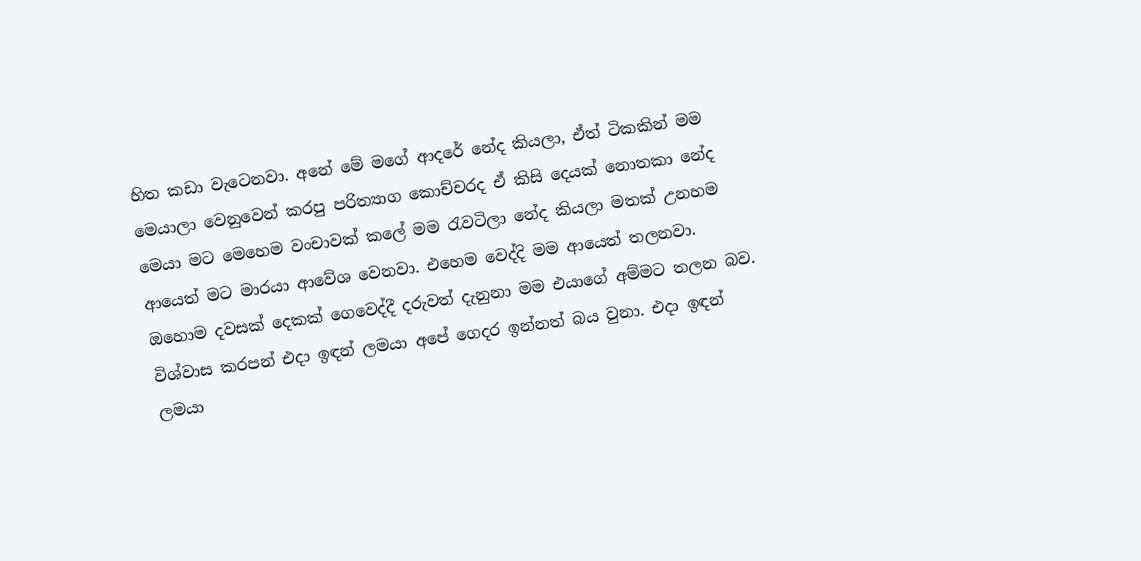හිත කඩා වැටෙනවා. අනේ මේ මගේ ආදරේ නේද කියලා, ඒත් ටිකකින් මම මෙයාලා වෙනුවෙන් කරපු පරිත්‍යාග කොච්චරද ඒ කිසි දෙයක් නොතකා නේද මෙයා මට මෙහෙම වංචාවක් කලේ මම ‍රැවටිලා නේද කියලා මතක් උනහම ආයෙත් මට මාරයා ආවේශ වෙනවා. එහෙම වෙද්දි මම ආයෙත් තලනවා.
ඔහොම දවසක් දෙකක් ගෙවෙද්දී දරුවත් දැනුනා මම එයාගේ අම්මට තලන බව. විශ්වාස කරපන් එදා ඉඳන් ලමයා අපේ ගෙදර ඉන්නත් බය වුනා. එදා ඉඳන් ලමයා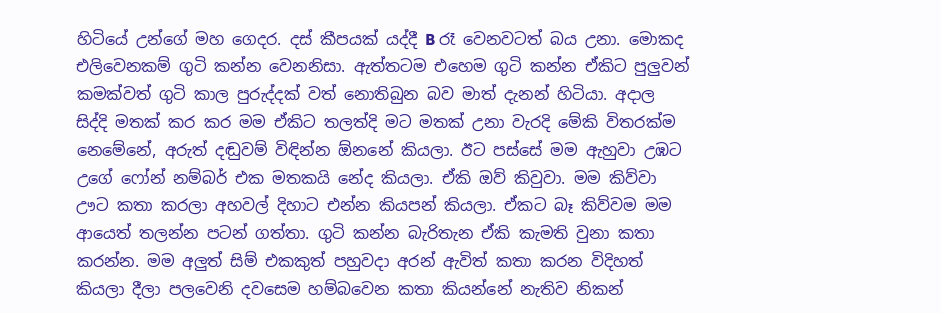හිටියේ උන්ගේ මහ ගෙදර. දස් කීපයක් යද්දී B රෑ වෙනවටත් බය උනා. මොකද එලිවෙනකම් ගුටි කන්න වෙනනිසා. ඇත්තටම එහෙම ගුටි කන්න ඒකිට පුලුවන් කමක්වත් ගුටි කාල පුරුද්දක් වත් නොතිබුන බව මාත් දැනන් හිටියා. අදාල සිද්දි මතක් කර කර මම ඒකිට තලත්දි මට මතක් උනා වැරදි මේකි විතරක්ම නෙමේනේ, අරුත් දඬුවම් විඳින්න ඕනනේ කියලා. ඊට පස්සේ මම ඇහුවා උඹට උගේ ෆෝන් නම්බර් එක මතකයි නේද කියලා. ඒකි ඔව් කිවුවා. මම කිව්වා ඌට කතා කරලා අහවල් දිහාට එන්න කියපන් කියලා. ඒකට බෑ කිව්වම මම ආයෙත් තලන්න පටන් ගත්තා. ගුටි කන්න බැරිතැන ඒකි කැමති වුනා කතා කරන්න. මම අලුත් සිම් එකකුත් පහුවදා අරන් ඇවිත් කතා කරන විදිහත් කියලා දීලා පලවෙනි දවසෙම හම්බවෙන කතා කියන්නේ නැතිව නිකන්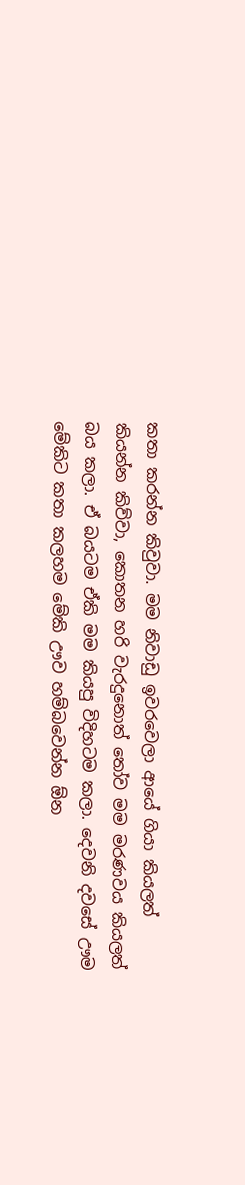කතා කරන්න කිවුවා. මම නිවාඩු ඉවරවෙලා ආයේ ගියා කියලත් කියන්න කිව්වා, කොතන හරි වැරදුනොත් ‍තෝව මම මරණවය කියලත් බය කලා. ඒ බයටම ඒකි මම කියපු විදිහටම කලා. දෙවනි දවසේ ඌම මේකිට කතා කලහම මේකි ඌව හම්බවෙන්න ඕන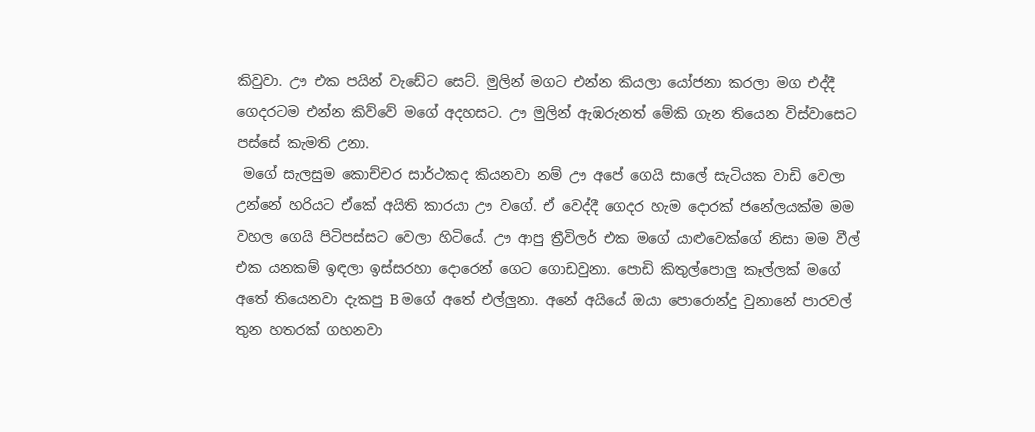කිවුවා. ඌ එක පයින් වැඩේට සෙට්. මුලින් මගට එන්න කියලා යෝජනා කරලා මග එද්දී ගෙදරටම එන්න කිව්වේ මගේ අදහසට. ඌ මුලින් ඇඹරුනත් මේකි ගැන තියෙන විස්වාසෙට පස්සේ කැමති උනා.
 මගේ සැලසුම කොච්චර සාර්ථකද කියනවා නම් ඌ අපේ ගෙයි සාලේ සැටියක වාඩි වෙලා උන්නේ හරියට ඒකේ අයිති කාරයා ඌ වගේ. ඒ වෙද්දී ගෙදර හැම දොරක් ජනේලයක්ම මම වහල ගෙයි පිටිපස්සට වෙලා හිටියේ. ඌ ආපු ත්‍රීවිලර් එක මගේ යාළුවෙක්ගේ නිසා මම වීල් එක යනකම් ඉඳලා ඉස්සරහා දොරෙන් ගෙට ගොඩවුනා. පොඩි කිතුල්පොලු කෑල්ලක් මගේ අතේ තියෙනවා දැකපු B මගේ අතේ එල්ලුනා. අනේ අයියේ ඔයා පොරොන්දු වුනානේ පාරවල් තුන හතරක් ගහනවා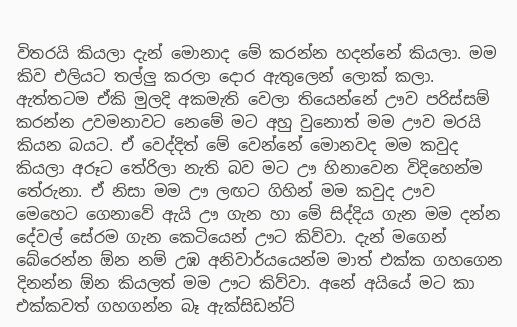විතරයි කියලා දැන් මොනාද මේ කරන්න හදන්නේ කියලා. මම කිව එලියට තල්ලු කරලා දොර ඇතුලෙන් ලොක් කලා. ඇත්තටම ඒකි මුලදි අකමැති වෙලා තියෙන්නේ ඌව පරිස්සම් කරන්න උවමනාවට නෙමේ මට අහු වුනොත් මම ඌව මරයි කියන බයට. ඒ වෙද්දිත් මේ වෙන්නේ මොනවද මම කවුද කියලා අරූට තේරිලා නැති බව මට ඌ හිනාවෙන විදිහෙන්ම තේරුනා. ඒ නිසා මම ඌ ලඟට ගිහින් මම කවුද ඌව මෙහෙට ගෙනාවේ ඇයි ඌ ගැන හා මේ සිද්දිය ගැන මම දන්න දේවල් සේරම ගැන කෙටියෙන් ඌට කිව්වා. දැන් මගෙන් බේරෙන්න ඕන නම් උඹ අනිවාර්යයෙන්ම මාත් එක්ක ගහගෙන දිනන්න ඕන කියලත් මම ඌට කිව්වා. අනේ අයියේ මට කා එක්කවත් ගහගන්න බෑ ඇක්සිඩන්ට්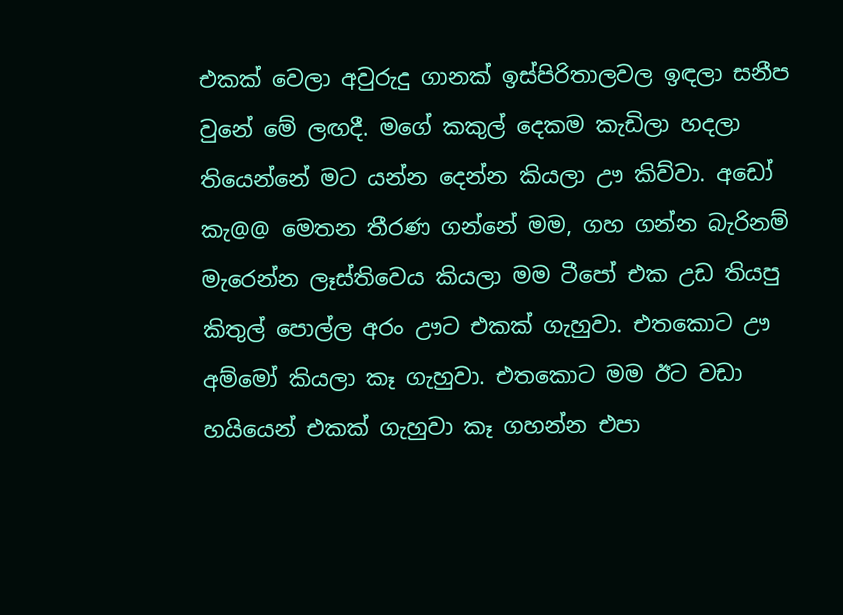එකක් වෙලා අවුරුදු ගානක් ඉස්පිරිතාලවල ඉඳලා සනීප වුනේ මේ ලඟදී. මගේ කකුල් දෙකම කැඩිලා හදලා තියෙන්නේ මට යන්න දෙන්න කියලා ඌ කිව්වා. අඩෝ කැ@@ මෙතන තීරණ ගන්නේ මම, ගහ ගන්න බැරිනම් මැරෙන්න ලෑස්තිවෙය කියලා මම ටීපෝ එක උඩ තියපු කිතුල් පොල්ල අරං ඌට එකක් ගැහුවා. එතකොට ඌ අම්මෝ කියලා කෑ ගැහුවා. එතකොට මම ඊට වඩා හයියෙන් එකක් ගැහුවා කෑ ගහන්න එපා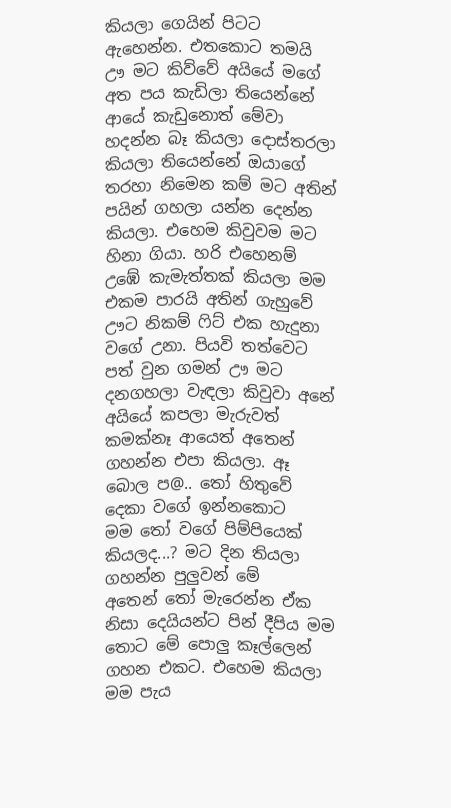කියලා ගෙයින් පිටට ඇහෙන්න. එතකොට තමයි ඌ මට කිව්වේ අයියේ මගේ අත පය කැඩිලා තියෙන්නේ ආයේ කැඩුනොත් මේවා හදන්න බෑ කියලා දොස්තරලා කියලා තියෙන්නේ ඔයාගේ තරහා නිමෙන කම් මට අතින් පයින් ගහලා යන්න දෙන්න කියලා. එහෙම කිවුවම මට හිනා ගියා. හරි එහෙනම් උඹේ කැමැත්තක් කියලා මම එකම පාරයි අතින් ගැහුවේ ඌට නිකම් ‍ෆිට් එක හැදුනා වගේ උනා. පියවි තත්වෙට පත් වුන ගමන් ඌ මට දනගහලා වැඳලා කිවුවා අනේ අයියේ කපලා මැරුවත් කමක්නෑ ආයෙත් අතෙන් ගහන්න එපා කියලා. ඈ බොල ප@.. තෝ හිතුවේ දෙකා වගේ ඉන්නකොට මම ‍තෝ වගේ පිම්පියෙක් කියලද...? මට දින තියලා ගහන්න පුලුවන් මේ අතෙන් ‍තෝ මැරෙන්න ඒක නිසා දෙයියන්ට පින් දීපිය මම තොට මේ පොලු කෑල්ලෙන් ගහන එකට. එහෙම කියලා මම පැය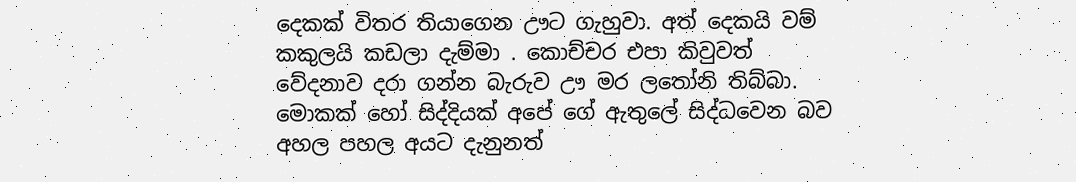දෙකක් විතර තියාගෙන ඌට ගැහුවා. අත් දෙකයි වම් කකුලයි කඩලා දැම්මා . කොච්චර එපා කිවුවත් වේදනාව දරා ගන්න බැරුව ඌ මර ල‍තෝනි තිබ්බා. මොකක් හෝ සිද්දියක් අපේ ගේ ඇතුලේ සිද්ධවෙන බව අහල පහල අයට දැනුනත්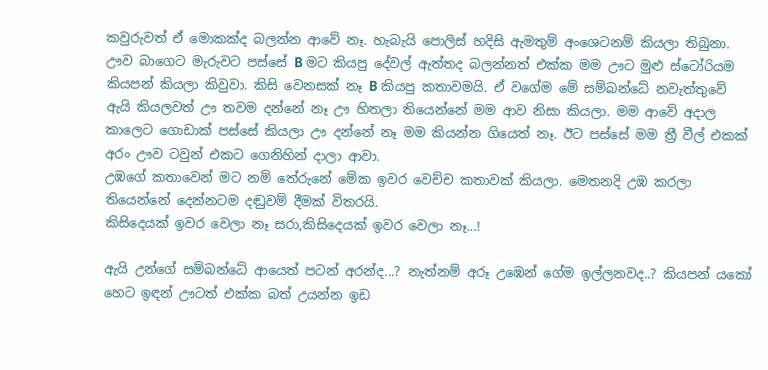කවුරුවත් ඒ මොකක්ද බලන්න ආවේ නෑ. හැබැයි පොලිස් හදිසි ඇමතුම් අංශෙටනම් කියලා තිබුනා. ඌව බාගෙට මැරුවට පස්සේ B මට කියපු දේවල් ඇත්තද බලන්නත් එක්ක මම ඌට මුළු ස්ටෝරියම කියපන් කියලා කිවුවා. කිසි වෙනසක් නෑ B කියපු කතාවමයි. ඒ වගේම මේ සම්බන්ධේ නවැත්තුවේ ඇයි කියලවත් ඌ තවම දන්නේ නෑ ඌ හිතලා තියෙන්නේ මම ආව නිසා කියලා. මම ආවේ අදාල කාලෙට ගොඩාක් පස්සේ කියලා ඌ දන්නේ නෑ මම කියන්න ගියෙත් නෑ. ඊට පස්සේ මම ත්‍රී වීල් එකක් අරං ඌව ටවුන් එකට ගෙනිහින් දාලා ආවා.
උඹගේ කතාවෙන් මට නම් තේරුනේ මේක ඉවර වෙච්ච කතාවක් කියලා. මෙතනදි උඹ කරලා තියෙන්නේ දෙන්නටම දඬුවම් දීමක් විතරයි.
කිසිදෙයක් ඉවර වෙලා නෑ සරා,කිසිදෙයක් ඉවර වෙලා නෑ...!

ඇයි උන්ගේ සම්බන්ධේ ආයෙත් පටන් අරන්ද...? නැත්නම් අරූ උඹෙන් ගේම ඉල්ලනවද..? කියපන් යකෝ හෙට ඉඳන් ඌටත් එක්ක බත් උයන්න ඉඩ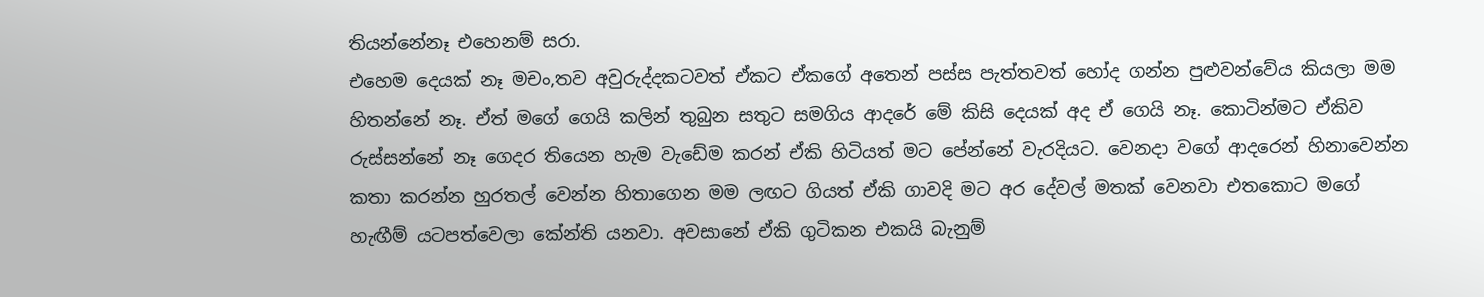තියන්නේනෑ එහෙනම් සරා.
එහෙම දෙයක් නෑ මචං,තව අවුරුද්දකටවත් ඒකට ඒකගේ අතෙන් පස්ස පැත්තවත් හෝද ගන්න පුළුවන්වේය කියලා මම හිතන්නේ නෑ. ඒත් මගේ ගෙයි කලින් තුබුන සතුට සමගිය ආදරේ මේ කිසි දෙයක් අද ඒ ගෙයි නෑ. කොටින්මට ඒකිව රුස්සන්නේ නෑ ගෙදර තියෙන හැම වැඩේම කරන් ඒකි හිටියත් මට පේන්නේ වැරදියට. වෙනදා වගේ ආදරෙන් හිනාවෙන්න කතා කරන්න හුරතල් වෙන්න හිතාගෙන මම ලඟට ගියත් ඒකි ගාවදි මට අර දේවල් මතක් වෙනවා එතකොට මගේ හැඟීම් යටපත්වෙලා කේන්ති යනවා. අවසානේ ඒකි ගුටිකන එකයි බැනුම්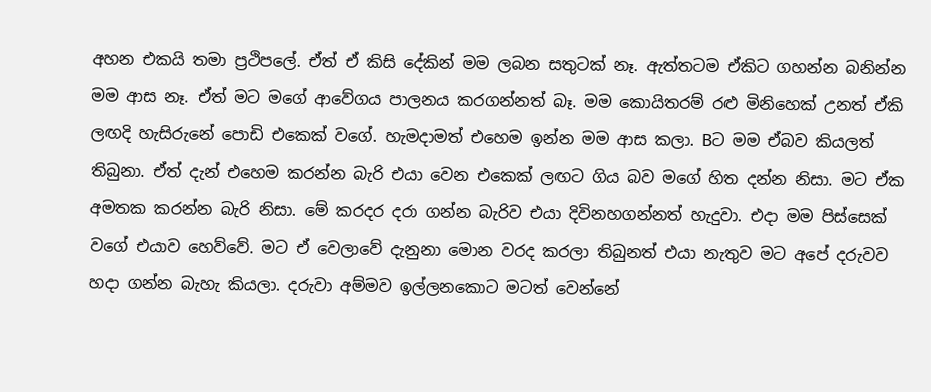අහන එකයි තමා ප්‍රථිපලේ. ඒත් ඒ කිසි දේකින් මම ලබන සතුටක් නෑ. ඇත්තටම ඒකිට ගහන්න බනින්න මම ආස නෑ. ඒත් මට මගේ ආවේගය පාලනය කරගන්නත් බෑ. මම කොයිතරම් රළු මිනිහෙක් උනත් ඒකි ලඟදි හැසිරුනේ පොඩි එකෙක් වගේ. හැමදාමත් එහෙම ඉන්න මම ආස කලා. Bට මම ඒබව කියලත් තිබුනා. ඒත් දැන් එහෙම කරන්න බැරි එයා වෙන එකෙක් ලඟට ගිය බව මගේ හිත දන්න නිසා. මට ඒක අමතක කරන්න බැරි නිසා. මේ කරදර දරා ගන්න බැරිව එයා දිවිනහගන්නත් හැදුවා. එදා මම පිස්සෙක් වගේ එයාව හෙව්වේ. මට ඒ වෙලාවේ දැනුනා මොන වරද කරලා තිබුනත් එයා නැතුව මට අපේ දරුවව හදා ගන්න බැහැ කියලා. දරුවා අම්මව ඉල්ලනකොට මටත් වෙන්නේ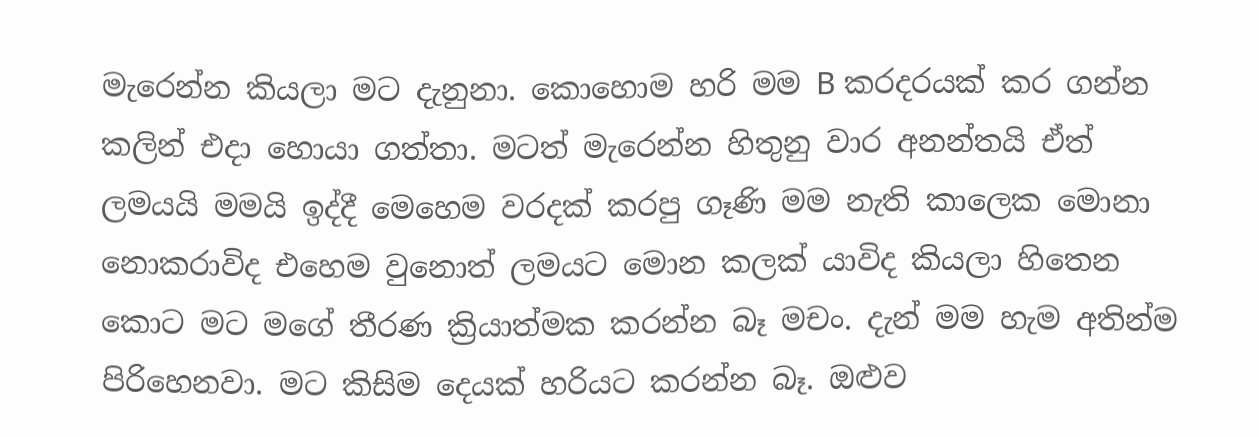මැරෙන්න කියලා මට දැනුනා. කොහොම හරි මම B කරදරයක් කර ගන්න කලින් එදා හොයා ගත්තා. මටත් මැරෙන්න හිතුනු වාර අනන්තයි ඒත් ලමයයි මමයි ඉද්දී මෙහෙම වරදක් කරපු ගෑණි මම නැති කාලෙක මොනා නොකරාවිද එහෙම වුනොත් ලමයට මොන කලක් යාවිද කියලා හිතෙන කොට මට මගේ තීරණ ක්‍රියාත්මක කරන්න බෑ මචං. දැන් මම හැම අතින්ම පිරිහෙනවා. මට කිසිම දෙයක් හරියට කරන්න බෑ. ඔළුව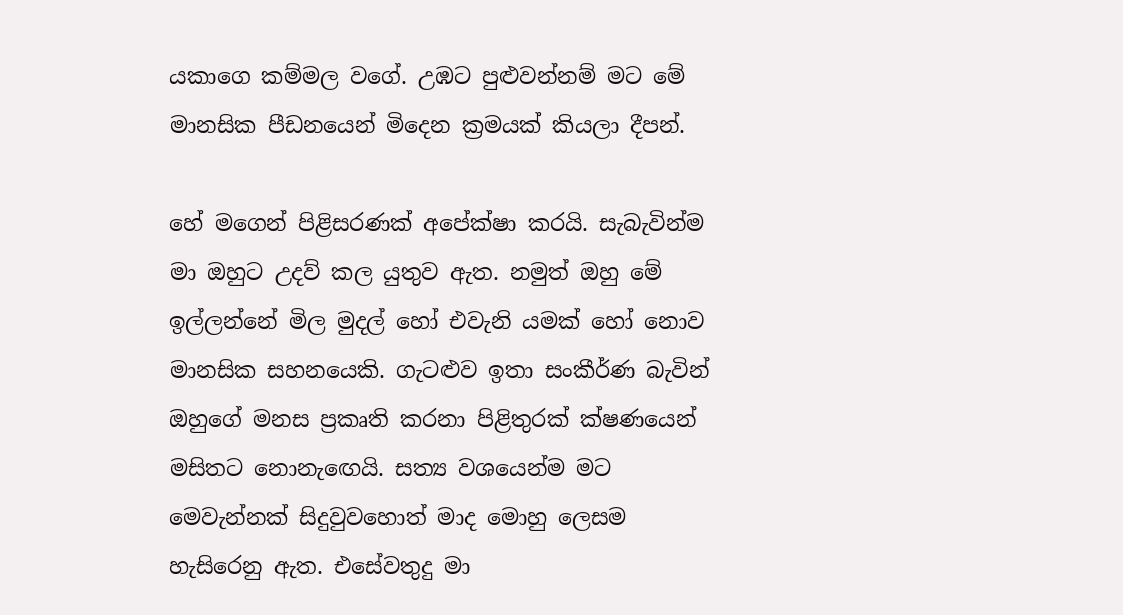යකාගෙ කම්මල වගේ. උඹට පුළුවන්නම් මට මේ මානසික පීඩනයෙන් මිදෙන ක්‍රමයක් කියලා දීපන්.

හේ මගෙන් පිළිසරණක් අපේක්ෂා කරයි. සැබැවින්ම මා ඔහුට උදව් කල යුතුව ඇත. නමුත් ඔහු මේ ඉල්ලන්නේ මිල මුදල් හෝ එවැනි යමක් හෝ නොව මානසික සහනයෙකි. ගැටළුව ඉතා සංකීර්ණ බැවින් ඔහුගේ මනස ප්‍රකෘති කරනා පිළිතුරක් ක්ෂණයෙන් මසිතට නොනැ‍ඟෙයි. සත්‍ය වශයෙන්ම මට මෙවැන්නක් සිදුවුවහොත් මාද මොහු ලෙසම හැසිරෙනු ඇත. එසේවතුදු මා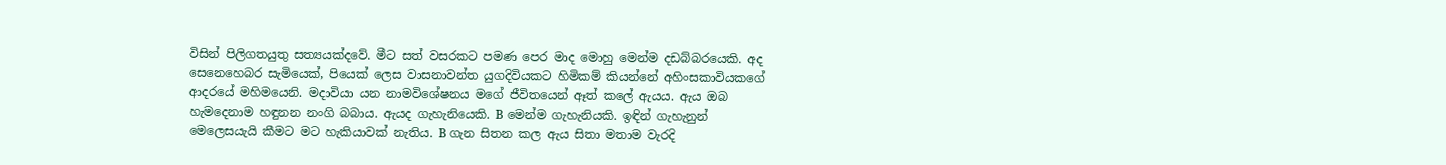විසින් පිලිගතයුතු සත්‍යයක්දවේ. මීට සත් වසරකට පමණ පෙර මාද මොහු මෙන්ම දඩබ්බරයෙකි. අද සෙනෙහෙබර සැමියෙක්, පියෙක් ලෙස වාසනාවන්ත යුගදිවියකට හිමිකම් කියන්නේ අහිංසකාවියකගේ ආදරයේ මහිමයෙනි. මදාවියා යන නාමවිශේෂනය මගේ ජීවිතයෙන් ඈත් කලේ ඇයය. ඇය ඔබ හැමදෙනාම හඳුනන නංගි බබාය. ඇයද ගැහැනියෙකි. B මෙන්ම ගැහැනියකි. ඉඳින් ගැහැනුන් මෙලෙසයැයි කීමට මට හැකියාවක් නැතිය. B ගැන සිතන කල ඇය සිතා මතාම වැරදි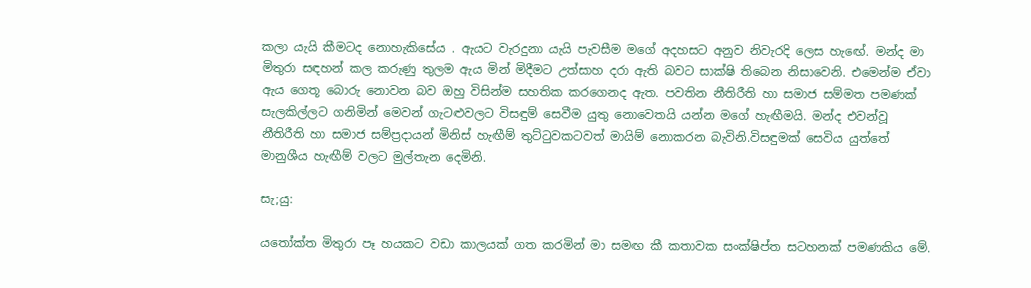කලා යැයි කීමටද නොහැකිසේය . ඇයට වැරදුනා යැයි පැවසීම මගේ අදහසට අනුව නිවැරදි ලෙස හැඟේ. මන්ද මා මිතුරා සඳහන් කල කරුණු තුලම ඇය මින් මිදීමට උත්සාහ දරා ඇති බවට සාක්ෂි තිබෙන නිසාවෙනි. එමෙන්ම ඒවා ඇය ගෙතූ බොරු නොවන බව ඔහු විසින්ම සහතික කරගෙනද ඇත. පවතින නීතිරීති හා සමාජ සම්මත පමණක් සැලකිල්ලට ගනිමින් මෙවන් ගැටළුවලට විසඳුම් සෙවීම යුතු නොවෙතයි යන්න මගේ හැඟීමයි. මන්ද එවන්වූ නීතිරීති හා සමාජ සම්ප්‍රදායන් මිනිස් හැඟීම් තුට්‍ටුවකටවත් මායිම් නොකරන බැවිනි.විසඳුමක් සෙවිය යුත්තේ මානුශීය හැඟීම් වලට මුල්තැන දෙමිනි.

සැ;යු:

ය‍තෝක්ත මිතුරා පෑ හයකට වඩා කාලයක් ගත කරමින් මා සමඟ කී කතාවක සංක්ෂිප්ත සටහනක් පමණකිය මේ.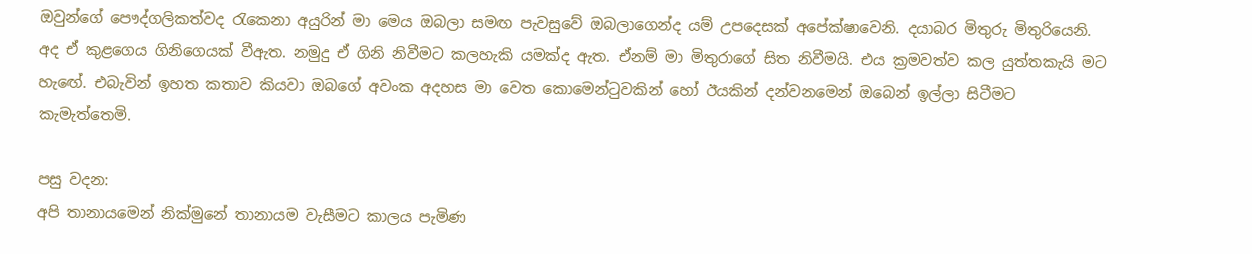ඔවුන්ගේ පෞද්ගලිකත්වද ‍රැකෙනා අයුරින් මා මෙය ඔබලා සමඟ පැවසුවේ ඔබලාගෙන්ද යම් උපදෙසක් අපේක්ෂාවෙනි. දයාබර මිතුරු මිතුරියෙනි. අද ඒ කුළගෙය ගිනිගෙයක් වීඇත. නමුදු ඒ ගිනි නිවීමට කලහැකි යමක්ද ඇත. ඒනම් මා මිතුරාගේ සිත නිවීමයි. එය ක්‍රමවත්ව කල යුත්තකැයි මට හැඟේ. එබැවින් ඉහත කතාව කියවා ඔබගේ අවංක අදහස මා වෙත කොමෙන්‍ටුවකින් හෝ ඊයකින් දන්වනමෙන් ඔබෙන් ඉල්ලා සිටීමට කැමැත්තෙමි.

පසු වදන:
අපි තානායමෙන් නික්මුනේ තානායම වැසීමට කාලය පැමිණ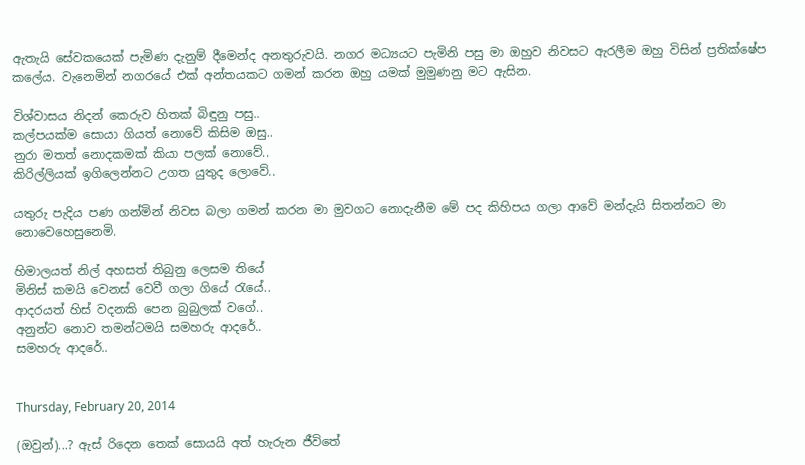ඇතැයි සේවකයෙක් පැමිණ දැනුම් දීමෙන්ද අනතුරුවයි. නගර මධ්‍යයට පැමිනි පසු මා ඔහුව නිවසට ඇරලීම ඔහු විසින් ප්‍රතික්ෂේප කලේය. වැනෙමින් නගරයේ එක් අන්තයකට ගමන් කරන ඔහු යමක් මුමුණනු මට ඇසින.

විශ්වාසය නිදන් කෙරුව හිතක් බිඳුනු පසු..
කල්පයක්ම සොයා ගියත් නොවේ කිසිම ඔසු..
නුරා මතත් නොදකමක් කියා පලක් නොවේ..
කිරිල්ලියක් ඉගිලෙන්නට උගත යුතුද ලොවේ..

යතුරු පැදිය පණ ගන්මින් නිවස බලා ගමන් කරන මා මුවගට නොදැනීම මේ පද කිහිපය ගලා ආවේ මන්දැයි සිතන්නට මා නොවෙහෙසුනෙමි.

හිමාලයත් නිල් අහසත් තිබුනු ලෙසම තියේ
මිනිස් කමයි වෙනස් වෙවී ගලා ගියේ ‍රැයේ..
ආදරයත් හිස් වදනකි පෙන බුබුලක් වගේ..
අනුන්ට නොව තමන්ටමයි සමහරු ආදරේ..
සමහරු ආදරේ..


Thursday, February 20, 2014

(ඔවුන්)...? ඇස් රිදෙන තෙක් සොයයි අත් හැරුන ජීවිතේ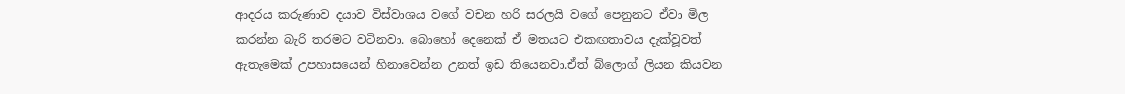ආදරය කරුණාව දයාව විස්වාශය වගේ වචන හරි සරලයි වගේ පෙනුනට ඒවා මිල කරන්න බැරි තරමට වටිනවා. බොහෝ දෙනෙක් ඒ මතයට එකඟතාවය දැක්වූවත් ඇතැමෙක් උපහාසයෙන් හිනාවෙන්න උනත් ඉඩ තියෙනවා.ඒත් බ්ලොග් ලියන කියවන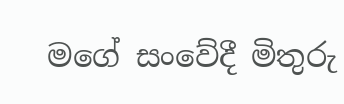මගේ සංවේදී මිතුරු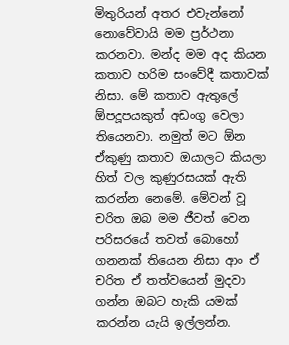මිතුරියන් අතර එවැන්නෝ නොවේවායි මම ප්‍රර්ථනා කරනවා. මන්ද මම අද කියන කතාව හරිම සංවේදී කතාවක් නිසා. මේ කතාව ඇතුලේ ඕපදූපයකුත් අඩංගු වෙලා තියෙනවා. නමුත් මට ඕන ඒකුණු කතාව ඔයාලට කියලා හිත් වල කුණුරසයක් ඇති කරන්න නෙමේ. මේවන් වූ චරිත ඔබ මම ජීවත් වෙන පරිසරයේ තවත් බොහෝ ගනනක් තියෙන නිසා ආං ඒ චරිත ඒ තත්වයෙන් මුදවා ගන්න ඔබට හැකි යමක් කරන්න යැයි ඉල්ලන්න.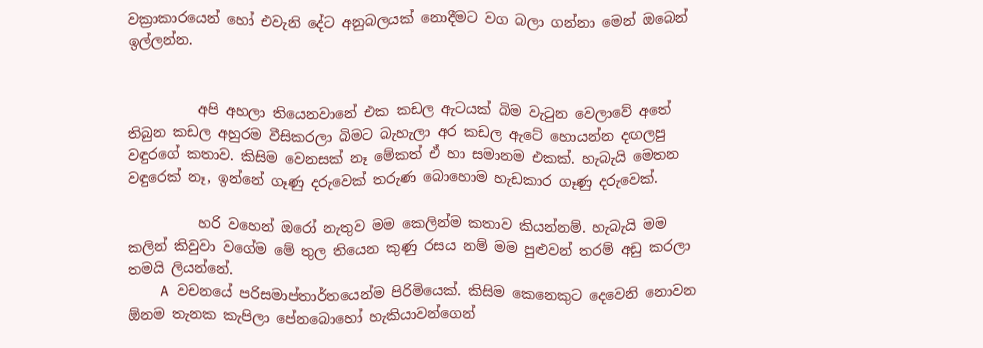වක්‍රාකාරයෙන් හෝ එවැනි දේට අනුබලයක් නොදීමට වග බලා ගන්නා මෙන් ඔබෙන් ඉල්ලන්න.


          අපි අහලා තියෙනවානේ එක කඩල ඇටයක් බිම වැ‍ටුන වෙලාවේ අතේ තිබුන කඩල අහුරම වීසිකරලා බිමට බැහැලා අර කඩල ඇටේ හොයන්න දඟලපු වඳුරගේ කතාව. කිසිම වෙනසක් නෑ මේකත් ඒ හා සමානම එකක්. හැබැයි මෙතන වඳුරෙක් නෑ, ඉන්නේ ගෑණු දරුවෙක් තරුණ බොහොම හැඩකාර ගෑණු දරුවෙක්.

          හරි වහෙන් ඔරෝ නැතුව මම කෙලින්ම කතාව කියන්නම්. හැබැයි මම කලින් කිවුවා වගේම මේ තුල තියෙන කුණු රසය නම් මම පුළුවන් තරම් අඩු කරලා තමයි ලියන්නේ.
    A වචනයේ පරිසමාප්තාර්තයෙන්ම පිරිමියෙක්. කිසිම කෙනෙකුට දෙවෙනි නොවන ඕනම තැනක කැපිලා පේනබොහෝ හැකියාවන්ගෙන්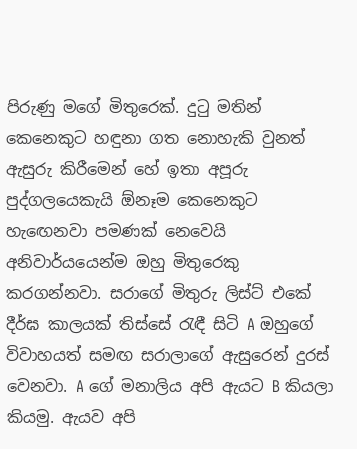පිරුණු මගේ මිතුරෙක්. දු‍ටු මතින් කෙනෙකුට හඳුනා ගත නොහැකි වුනත් ඇසුරු කිරීමෙන් හේ ඉතා අපූරු පුද්ගලයෙකැයි ඕනෑම කෙනෙකුට හැ‍ඟෙනවා පමණක් නෙවෙයි අනිවාර්යයෙන්ම ඔහු මිතුරෙකු කරගන්නවා. සරාගේ මිතුරු ලිස්ට් එකේ දීර්ඝ කාලයක් තිස්සේ ‍රැඳී සිටි A ඔහුගේ විවාහයත් සමඟ සරාලාගේ ඇසුරෙන් දුරස් වෙනවා. A ගේ මනාලිය අපි ඇයට B කියලා කියමු. ඇයව අපි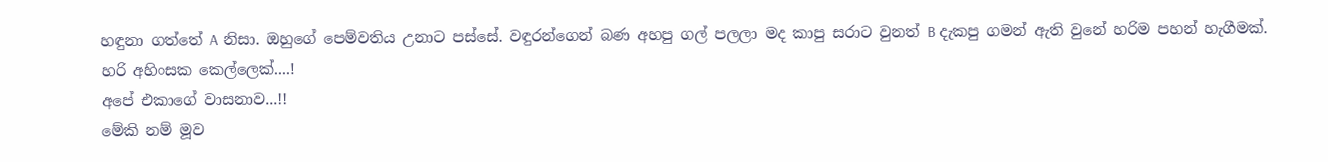හඳුනා ගත්තේ A නිසා. ඔහුගේ පෙම්වතිය උනාට පස්සේ. වඳුරන්ගෙන් බණ අහපු ගල් පලලා මද කාපු සරාට වුනත් B දැකපු ගමන් ඇති වුනේ හරිම පහන් හැගීමක්.
හරි අහිංසක කෙල්ලෙක්....!
අපේ එකාගේ වාසනාව...!!
මේකි නම් මූව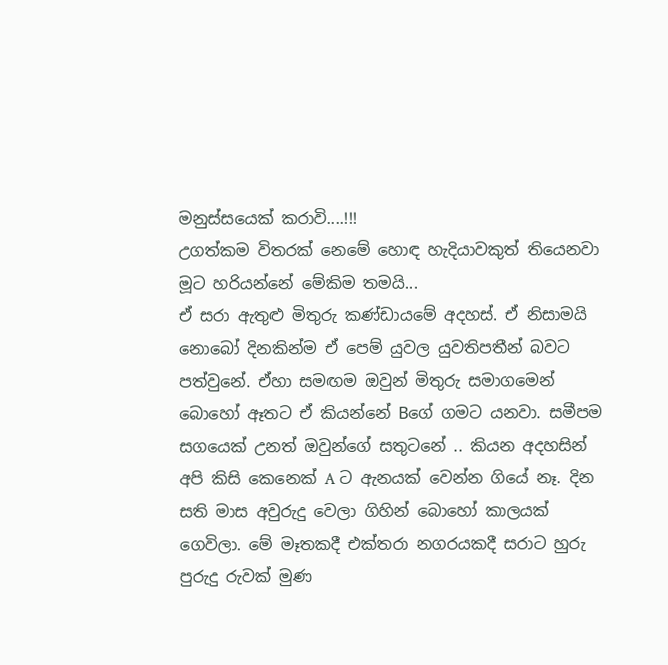මනුස්සයෙක් කරාවි....!!!
උගත්කම විතරක් නෙමේ හොඳ හැදියාවකුත් තියෙනවා මූට හරියන්නේ මේකිම තමයි...
ඒ සරා ඇතුළු මිතුරු කණ්ඩායමේ අදහස්. ඒ නිසාමයි නොබෝ දිනකින්ම ඒ පෙම් යුවල යුවතිපතීන් බවට පත්වුනේ. ඒහා සමඟම ඔවුන් මිතුරු සමාගමෙන් බොහෝ ඈතට ඒ කියන්නේ Bගේ ගමට යනවා. සමීපම සගයෙක් උනත් ඔවුන්ගේ සතුටනේ .. කියන අදහසින් අපි කිසි කෙනෙක් A ට ඇනයක් වෙන්න ගියේ නෑ. දින සති මාස අවුරුදු වෙලා ගිහින් බොහෝ කාලයක් ගෙවිලා. මේ මෑතකදී එක්තරා නගරයකදී සරාට හුරු පුරුදු රුවක් මුණ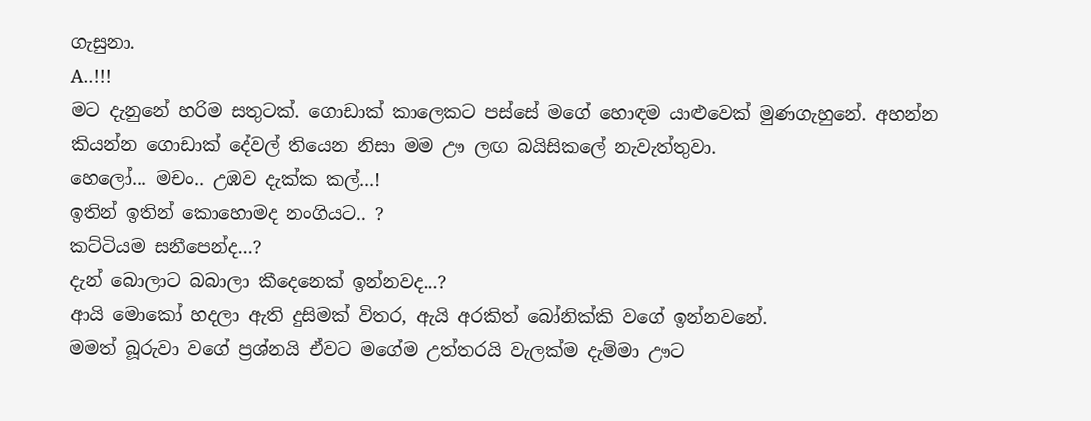ගැසුනා.
A..!!!
මට දැනුනේ හරිම සතුටක්. ගොඩාක් කාලෙකට පස්සේ මගේ හොඳම යාළුවෙක් මුණගැහුනේ. අහන්න කියන්න ගොඩාක් දේවල් තියෙන නිසා මම ඌ ලඟ බයිසිකලේ නැවැත්තුවා.
හෙලෝ... මචං.. උඹව දැක්ක කල්...!
ඉතින් ඉතින් කොහොමද නංගියට.. ?
කට්ටියම සනීපෙන්ද...?
දැන් බොලාට බබාලා කීදෙනෙක් ඉන්නවද...?
ආයි මොකෝ හදලා ඇති දුසිමක් විතර, ඇයි අරකිත් බෝනික්කි වගේ ඉන්නවනේ.
මමත් බූරුවා වගේ ප්‍රශ්නයි ඒවට මගේම උත්තරයි වැලක්ම දැම්මා ඌට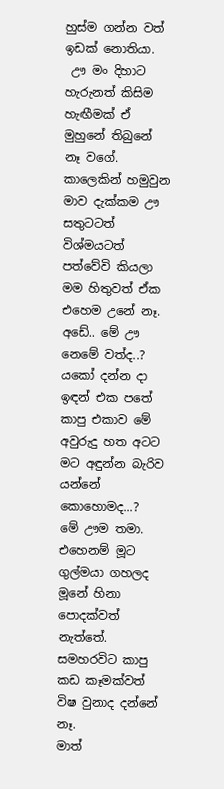හුස්ම ගන්න වත් ඉඩක් නොතියා.
 ඌ මං දිහාට හැරුනත් කිසිම හැඟීමක් ඒ මුහුනේ තිබුනේ නෑ වගේ. කාලෙකින් හමුවුන මාව දැක්කම ඌ සතුටටත් විශ්මයටත් පත්වේවි කියලා මම හිතුවත් ඒක එහෙම උනේ නෑ.
අඩේ.. මේ ඌ නෙමේ වත්ද..?
යකෝ දන්න දා ඉඳන් එක පතේ කාපු එකාව මේ අවුරුදු හත අටට මට අඳුන්න බැරිව යන්නේ කොහොමද...?
මේ ඌම තමා.
එහෙනම් මූට ගුල්මයා ගහලද මූනේ හිනා පොදක්වත් නැත්තේ. සමහරවිට කාපු කඩ කෑමක්වත් විෂ වුනාද දන්නේ නෑ.
මාත්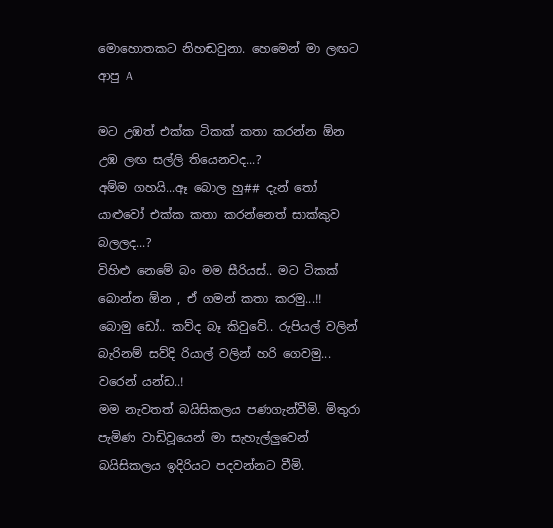මොහොතකට නිහඬවුනා. හෙමෙන් මා ලඟට ආපු A

මට උඹත් එක්ක ටිකක් කතා කරන්න ඕන උඹ ලඟ සල්ලි තියෙනවද...?
අම්ම ගහයි...ඈ බොල හු## දැන් ‍තෝ යාළුවෝ එක්ක කතා කරන්නෙත් සාක්කුව බලලද...?
විහිළු නෙමේ බං මම සීරියස්.. මට ටිකක් බොන්න ඕන , ඒ ගමන් කතා කරමු...!!
බොමු ඩෝ.. කව්ද බෑ කිවුවේ.. රුපියල් වලින් බැරිනම් සව්දි රියාල් වලින් හරි ගෙවමු... වරෙන් යන්ඩ..!
මම නැවතත් බයිසිකලය පණගැන්වීමි. මිතුරා පැමිණ වාඩිවූයෙන් මා සැහැල්ලුවෙන් බයිසිකලය ඉදිරියට පදවන්නට වීමි.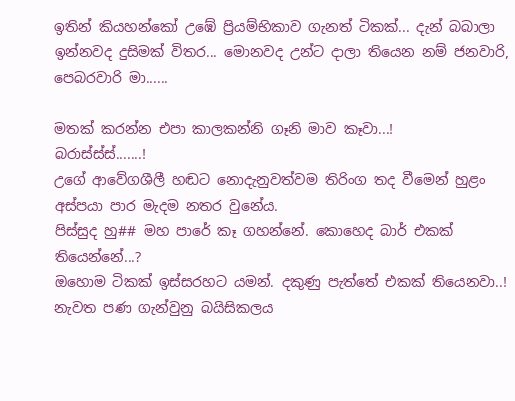ඉතින් කියහන්කෝ උඹේ ප්‍රියම්භිකාව ගැනත් ටිකක්... දැන් බබාලා ඉන්නවද දුසිමක් විතර... මොනවද උන්ට දාලා තියෙන නම් ජනවාරි, පෙබරවාරි මා......

මතක් කරන්න එපා කාලකන්නි ගෑනි මාව කෑවා...!
බරාස්ස්ස්.......!
උගේ ආවේගශීලී හඬට නොදැනුවත්වම තිරිංග තද වීමෙන් හුළං අස්පයා පාර මැදම නතර වුනේය.
පිස්සුද හු## මහ පාරේ කෑ ගහන්නේ. කොහෙද බාර් එකක් තියෙන්නේ...?
ඔහොම ටිකක් ඉස්සරහට යමන්. දකුණු පැත්තේ එකක් තියෙනවා..! නැවත පණ ගැන්වුනු බයිසිකලය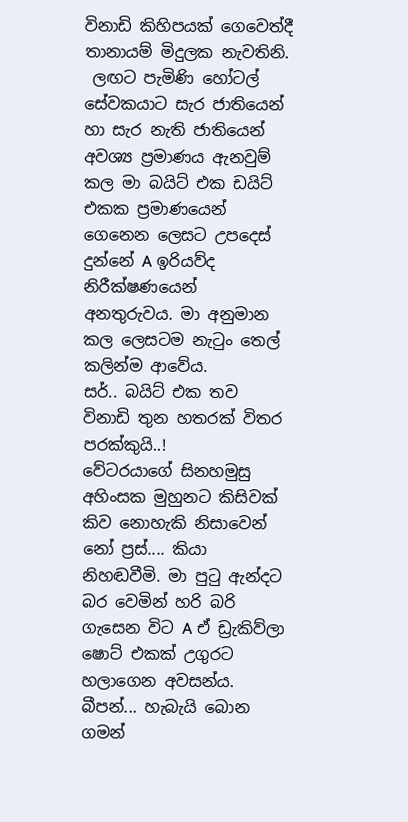විනාඩි කිහිපයක් ගෙවෙත්දී තානායම් මිදුලක නැවතිනි.
 ලඟට පැමිණි හෝටල් සේවකයාට සැර ජාතියෙන් හා සැර නැති ජාතියෙන් අවශ්‍ය ප්‍රමාණය ඇනවුම් කල මා බයිට් එක ඩයිට් එකක ප්‍රමාණයෙන් ගෙනෙන ලෙසට උපදෙස් දුන්නේ A ඉරියව්ද නිරීක්ෂණයෙන් අනතුරුවය. මා අනුමාන කල ලෙසටම නැ‍ටුං තෙල් කලින්ම ආවේය.
සර්.. බයිට් එක තව විනාඩි තුන හතරක් විතර පරක්කුයි..!
වේටරයාගේ සිනහමුසු අහිංසක මුහුනට කිසිවක් කිව නොහැකි නිසාවෙන් නෝ ප්‍රස්.... කියා නිහඬවීමි. මා පු‍ටු ඇන්දට බර වෙමින් හරි බරි ගැසෙන විට A ඒ ඩ්‍රැකිව්ලා ෂොට් එකක් උගුරට හලාගෙන අවසන්ය.
බීපන්... හැබැයි බොන ගමන්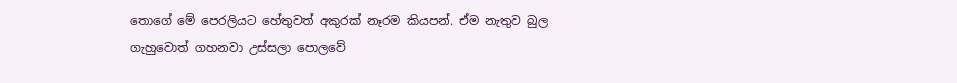තොගේ මේ පෙරලියට හේතුවත් අකුරක් නෑරම කියපන්. ඒම නැතුව බුල ගැහුවොත් ගහනවා උස්සලා පොලවේ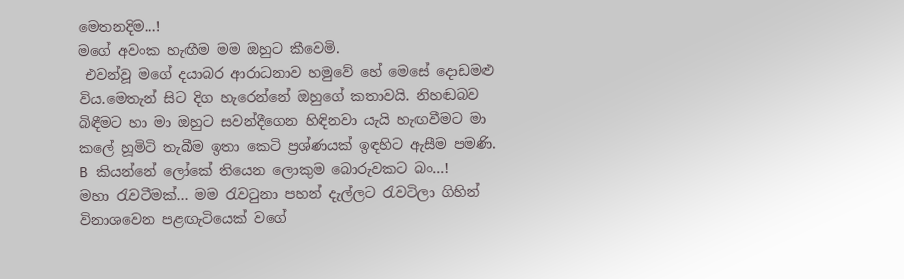මෙතනදිම...!
මගේ අවංක හැඟීම මම ඔහුට කීවෙමි.
 එවන්වූ මගේ දයාබර ආරාධනාව හමුවේ හේ මෙසේ දොඩමළු විය.මෙතැන් සිට දිග හැරෙන්නේ ඔහුගේ කතාවයි. නිහඬබව බිඳීමට හා මා ඔහුට සවන්දීගෙන හිඳිනවා යැයි හැඟවීමට මා කලේ හූමිටි තැබීම ඉතා කෙටි ප්‍රශ්ණයක් ඉඳහිට ඇසීම පමණි.
B කියන්නේ ලෝකේ තියෙන ලොකුම බොරුවකට බං...! මහා ‍රැවටීමක්... මම ‍රැව‍ටුනා පහන් දැල්ලට ‍රැවටිලා ගිහින් විනාශවෙන පළඟැටියෙක් වගේ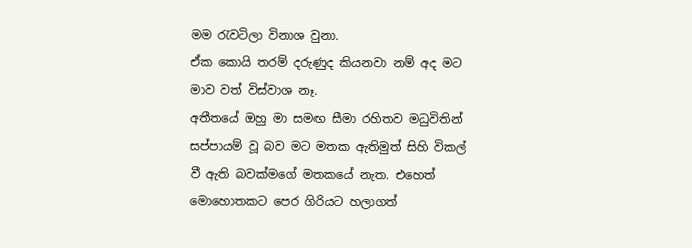මම ‍රැවටිලා විනාශ වුනා.
ඒක කොයි තරම් දරුණුද කියනවා නම් අද මට මාව වත් විස්වාශ නෑ.
අතීතයේ ඔහු මා සමඟ සීමා රහිතව මධුවිතින් සප්පායම් වූ බව මට මතක ඇතිමුත් සිහි විකල් වී ඇති බවක්මගේ මතකයේ නැත. එහෙත් මොහොතකට පෙර ගිරියට හලාගත්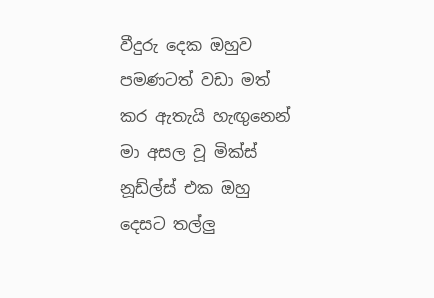වීදුරු දෙක ඔහුව පමණටත් වඩා මත් කර ඇතැයි හැඟුනෙන් මා අසල වූ මික්ස් නූඩ්ල්ස් එක ඔහු දෙසට තල්ලු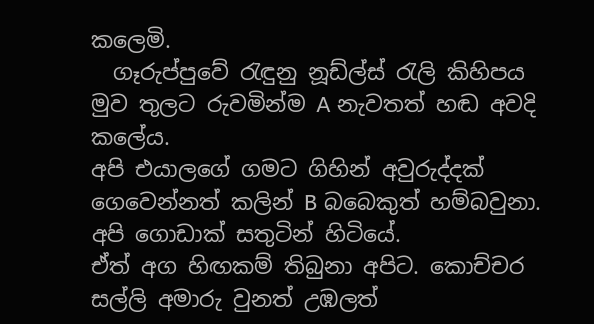කලෙමි.
  ගෑරුප්පුවේ ‍රැඳුනු නූඩ්ල්ස් ‍රැලි කිහිපය මුව තුලට රුවමින්ම A නැවතත් හඬ අවදි කලේය.
අපි එයාලගේ ගමට ගිහින් අවුරුද්දක් ගෙවෙන්නත් කලින් B බබෙකුත් හම්බවුනා. අපි ගොඩාක් සතුටින් හිටියේ.
ඒත් අග හිඟකම් තිබුනා අපිට. කොච්චර සල්ලි අමාරු වුනත් උඹලත්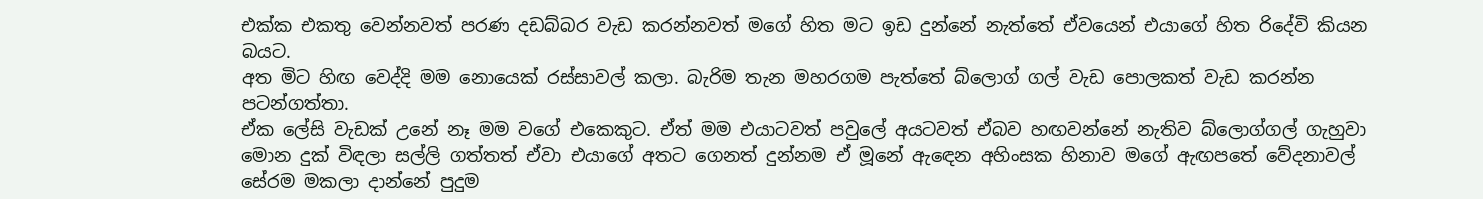එක්ක එකතු වෙන්නවත් පරණ දඩබ්බර වැඩ කරන්නවත් මගේ හිත මට ඉඩ දුන්නේ නැත්තේ ඒවයෙන් එයාගේ හිත රිදේවි කියන බයට.
අත මිට හිඟ වෙද්දි මම නොයෙක් රස්සාවල් කලා. බැරිම තැන මහරගම පැත්තේ බ්ලොග් ගල් වැඩ පොලකත් වැඩ කරන්න පටන්ගත්තා.
ඒක ලේසි වැඩක් උනේ නෑ මම වගේ එකෙකුට. ඒත් මම එයාටවත් පවුලේ අයටවත් ඒබව හඟවන්නේ නැතිව බ්ලොග්ගල් ගැහුවා මොන දුක් විඳලා සල්ලි ගත්තත් ඒවා එයාගේ අතට ගෙනත් දුන්නම ඒ මූනේ ඇ‍ඳෙන අහිංසක හිනාව මගේ ඇඟපතේ වේදනාවල් සේරම මකලා දාන්නේ පුදුම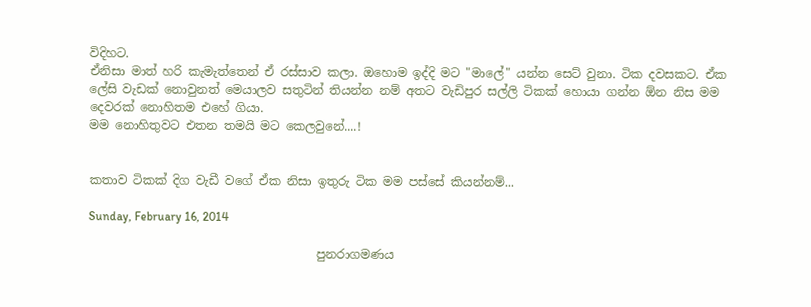විදිහට.
ඒනිසා මාත් හරි කැමැත්තෙන් ඒ රස්සාව කලා. ඔහොම ඉද්දි මට "මාලේ" යන්න සෙට් වුනා. ටික දවසකට. ඒක ලේසි වැඩක් නොවුනත් මෙයාලව සතුටින් තියන්න නම් අතට වැඩිපුර සල්ලි ටිකක් හොයා ගන්න ඕන නිස මම දෙවරක් නොහිතම එහේ ගියා.
මම නොහිතුවට එතන තමයි මට කෙලවුනේ....!


කතාව ටිකක් දිග වැඩී වගේ ඒක නිසා ඉතුරු ටික මම පස්සේ කියන්නම්...

Sunday, February 16, 2014

                                      පුනරාගමණය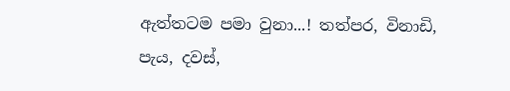ඇත්තටම පමා වුනා...! තත්පර, විනාඩි, පැය, දවස්,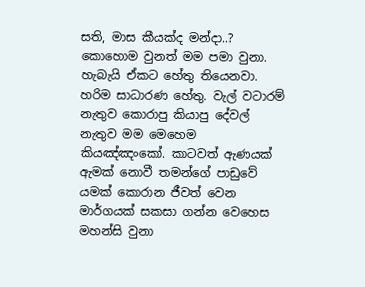සති, මාස කීයක්ද මන්දා..? කොහොම වුනත් මම පමා වුනා. හැබැයි ඒකට හේතු තියෙනවා. හරිම සාධාරණ හේතු. වැල් වටාරම් නැතුව කොරාපු කියාපු දේවල් නැතුව මම මෙහෙම කියඤ්ඤංකෝ. කාටවත් ඇණයක් ඇමක් නොවී තමන්ගේ පාඩුවේ යමක් කොරාන ජීවත් වෙන මාර්ගයක් සකසා ගන්න වෙහෙස මහන්සි වුනා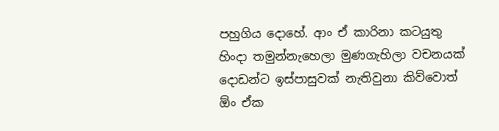පහුගිය දොහේ. ආං ඒ කාරිනා කටයුතු හිංදා තමුන්නැහෙලා මුණගැහිලා වචනයක් දොඩන්ට ඉස්පාසුවක් නැතිවුනා කිව්වොත් ඕං ඒක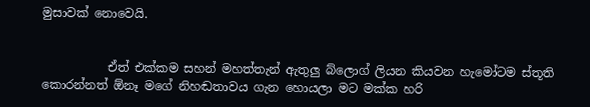මුසාවක් නොවෙයි.


           ඒත් එක්කම සහන් මහත්තැන් ඇතුලු බ්ලොග් ලියන කියවන හැමෝටම ස්තූති කොරන්නත් ඕනෑ මගේ නිහඬතාවය ගැන හොයලා මට මක්ක හරි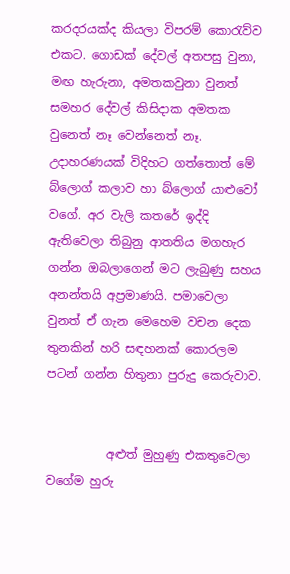කරදරයක්ද කියලා විපරම් කො‍රැව්ව එකට. ගොඩක් දේවල් අතපසු වුනා, මඟ හැරුනා, අමතකවුනා වුනත් සමහර දේවල් කිසිදාක අමතක වුනෙත් නෑ වෙන්නෙත් නෑ. උදාහරණයක් විදිහට ගත්තොත් මේ බ්ලොග් කලාව හා බ්ලොග් යාළුවෝ වගේ. අර වැලි කතරේ ඉද්දි ඇතිවෙලා තිබුනු ආතතිය මගහැර ගන්න ඔබලාගෙන් මට ලැබුණු සහය අනන්තයි අප්‍රමාණයි. පමාවෙලා වුනත් ඒ ගැන මෙහෙම වචන දෙක තුනකින් හරි සඳහනක් කොරලම පටන් ගන්න හිතුනා පුරුදු කෙරුවාව.


          අළුත් මුහුණු එකතුවෙලා වගේම හුරු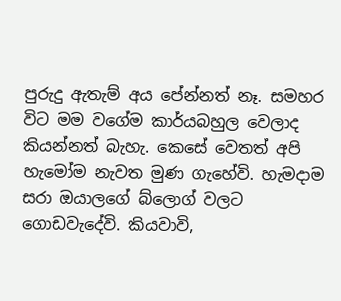පුරුදු ඇතැම් අය පේන්නත් නෑ. සමහර විට මම වගේම කාර්යබහුල වෙලාද කියන්නත් බැහැ. කෙසේ වෙතත් අපි හැමෝම නැවත මුණ ගැහේවි. හැමදාම සරා ඔයාලගේ බ්ලොග් වලට ගොඩවැදේවි. කියවාවි,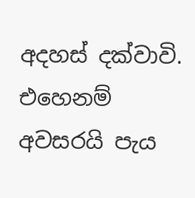අදහස් දක්වාවි. එහෙනම් අවසරයි පැය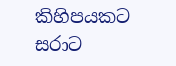කිහිපයකට සරාට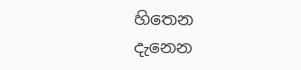හිතෙන දැනෙන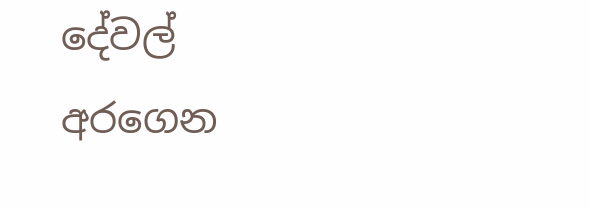දේවල් අරගෙන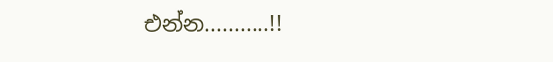එන්න...........!!